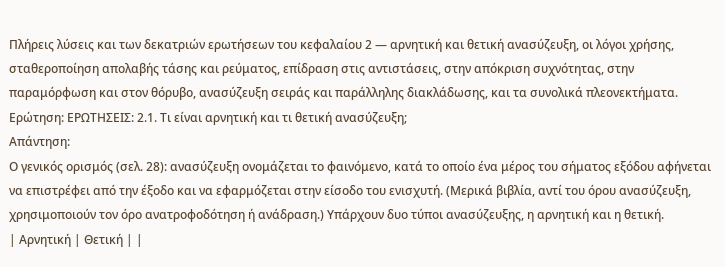Πλήρεις λύσεις και των δεκατριών ερωτήσεων του κεφαλαίου 2 — αρνητική και θετική ανασύζευξη, οι λόγοι χρήσης, σταθεροποίηση απολαβής τάσης και ρεύματος, επίδραση στις αντιστάσεις, στην απόκριση συχνότητας, στην παραμόρφωση και στον θόρυβο, ανασύζευξη σειράς και παράλληλης διακλάδωσης, και τα συνολικά πλεονεκτήματα.
Ερώτηση: ΕΡΩΤΗΣΕΙΣ: 2.1. Τι είναι αρνητική και τι θετική ανασύζευξη;
Απάντηση:
Ο γενικός ορισμός (σελ. 28): ανασύζευξη ονομάζεται το φαινόμενο, κατά το οποίο ένα μέρος του σήματος εξόδου αφήνεται να επιστρέφει από την έξοδο και να εφαρμόζεται στην είσοδο του ενισχυτή. (Μερικά βιβλία, αντί του όρου ανασύζευξη, χρησιμοποιούν τον όρο ανατροφοδότηση ή ανάδραση.) Υπάρχουν δυο τύποι ανασύζευξης, η αρνητική και η θετική.
| Αρνητική | Θετική | |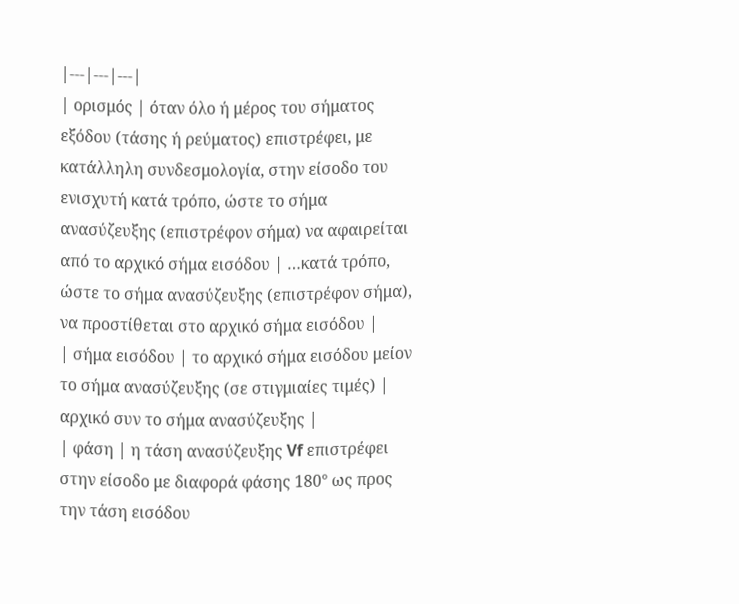|---|---|---|
| ορισμός | όταν όλο ή μέρος του σήματος εξόδου (τάσης ή ρεύματος) επιστρέφει, με κατάλληλη συνδεσμολογία, στην είσοδο του ενισχυτή κατά τρόπο, ώστε το σήμα ανασύζευξης (επιστρέφον σήμα) να αφαιρείται από το αρχικό σήμα εισόδου | …κατά τρόπο, ώστε το σήμα ανασύζευξης (επιστρέφον σήμα), να προστίθεται στο αρχικό σήμα εισόδου |
| σήμα εισόδου | το αρχικό σήμα εισόδου μείον το σήμα ανασύζευξης (σε στιγμιαίες τιμές) | αρχικό συν το σήμα ανασύζευξης |
| φάση | η τάση ανασύζευξης Vf επιστρέφει στην είσοδο με διαφορά φάσης 180° ως προς την τάση εισόδου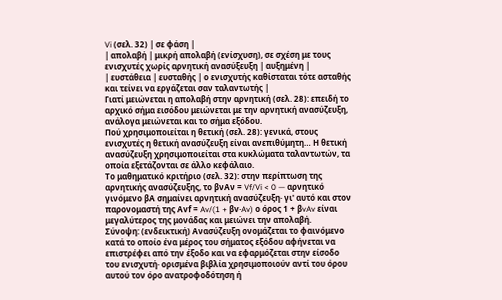Vi (σελ. 32) | σε φάση |
| απολαβή | μικρή απολαβή (ενίσχυση), σε σχέση με τους ενισχυτές χωρίς αρνητική ανασύξευξη | αυξημένη |
| ευστάθεια | ευσταθής | ο ενισχυτής καθίσταται τότε ασταθής και τείνει να εργάζεται σαν ταλαντωτής |
Γιατί μειώνεται η απολαβή στην αρνητική (σελ. 28): επειδή το αρχικό σήμα εισόδου μειώνεται με την αρνητική ανασύζευξη, ανάλογα μειώνεται και το σήμα εξόδου.
Πού χρησιμοποιείται η θετική (σελ. 28): γενικά, στους ενισχυτές η θετική ανασύζευξη είναι ανεπιθύμητη… Η θετική ανασύζευξη χρησιμοποιείται στα κυκλώματα ταλαντωτών, τα οποία εξετάζονται σε άλλο κεφάλαιο.
Το μαθηματικό κριτήριο (σελ. 32): στην περίπτωση της αρνητικής ανασύζευξης, το βνΑν = Vf/Vi < 0 — αρνητικό γινόμενο βΑ σημαίνει αρνητική ανασύζευξη· γι' αυτό και στον παρονομαστή της Αvf = Av/(1 + βv·Av) ο όρος 1 + βvAv είναι μεγαλύτερος της μονάδας και μειώνει την απολαβή.
Σύνοψη: (ενδεικτική) Ανασύζευξη ονομάζεται το φαινόμενο κατά το οποίο ένα μέρος του σήματος εξόδου αφήνεται να επιστρέφει από την έξοδο και να εφαρμόζεται στην είσοδο του ενισχυτή· ορισμένα βιβλία χρησιμοποιούν αντί του όρου αυτού τον όρο ανατροφοδότηση ή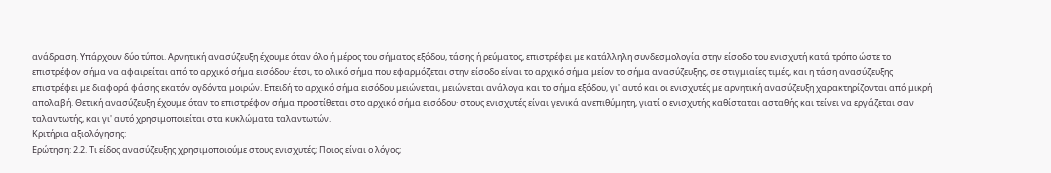ανάδραση. Υπάρχουν δύο τύποι. Αρνητική ανασύζευξη έχουμε όταν όλο ή μέρος του σήματος εξόδου, τάσης ή ρεύματος, επιστρέφει με κατάλληλη συνδεσμολογία στην είσοδο του ενισχυτή κατά τρόπο ώστε το επιστρέφον σήμα να αφαιρείται από το αρχικό σήμα εισόδου· έτσι, το ολικό σήμα που εφαρμόζεται στην είσοδο είναι το αρχικό σήμα μείον το σήμα ανασύζευξης, σε στιγμιαίες τιμές, και η τάση ανασύζευξης επιστρέφει με διαφορά φάσης εκατόν ογδόντα μοιρών. Επειδή το αρχικό σήμα εισόδου μειώνεται, μειώνεται ανάλογα και το σήμα εξόδου, γι' αυτό και οι ενισχυτές με αρνητική ανασύζευξη χαρακτηρίζονται από μικρή απολαβή. Θετική ανασύζευξη έχουμε όταν το επιστρέφον σήμα προστίθεται στο αρχικό σήμα εισόδου· στους ενισχυτές είναι γενικά ανεπιθύμητη, γιατί ο ενισχυτής καθίσταται ασταθής και τείνει να εργάζεται σαν ταλαντωτής, και γι' αυτό χρησιμοποιείται στα κυκλώματα ταλαντωτών.
Κριτήρια αξιολόγησης:
Ερώτηση: 2.2. Τι είδος ανασύζευξης χρησιμοποιούμε στους ενισχυτές; Ποιος είναι ο λόγος;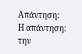Απάντηση:
Η απάντηση: την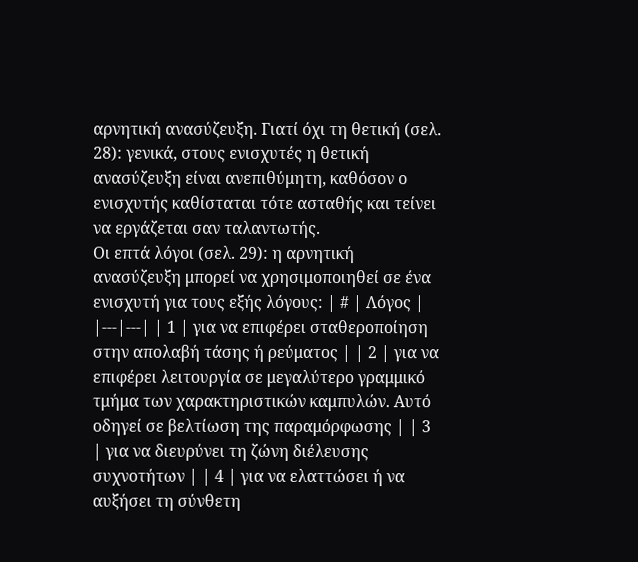αρνητική ανασύζευξη. Γιατί όχι τη θετική (σελ. 28): γενικά, στους ενισχυτές η θετική ανασύζευξη είναι ανεπιθύμητη, καθόσον ο ενισχυτής καθίσταται τότε ασταθής και τείνει να εργάζεται σαν ταλαντωτής.
Οι επτά λόγοι (σελ. 29): η αρνητική ανασύζευξη μπορεί να χρησιμοποιηθεί σε ένα ενισχυτή για τους εξής λόγους: | # | Λόγος | |---|---| | 1 | για να επιφέρει σταθεροποίηση στην απολαβή τάσης ή ρεύματος | | 2 | για να επιφέρει λειτουργία σε μεγαλύτερο γραμμικό τμήμα των χαρακτηριστικών καμπυλών. Αυτό οδηγεί σε βελτίωση της παραμόρφωσης | | 3 | για να διευρύνει τη ζώνη διέλευσης συχνοτήτων | | 4 | για να ελαττώσει ή να αυξήσει τη σύνθετη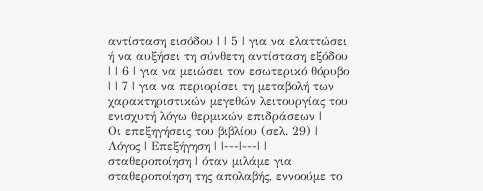αντίσταση εισόδου | | 5 | για να ελαττώσει ή να αυξήσει τη σύνθετη αντίσταση εξόδου | | 6 | για να μειώσει τον εσωτερικό θόρυβο | | 7 | για να περιορίσει τη μεταβολή των χαρακτηριστικών μεγεθών λειτουργίας του ενισχυτή λόγω θερμικών επιδράσεων |
Οι επεξηγήσεις του βιβλίου (σελ. 29) | Λόγος | Επεξήγηση | |---|---| | σταθεροποίηση | όταν μιλάμε για σταθεροποίηση της απολαβής, εννοούμε το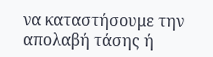να καταστήσουμε την απολαβή τάσης ή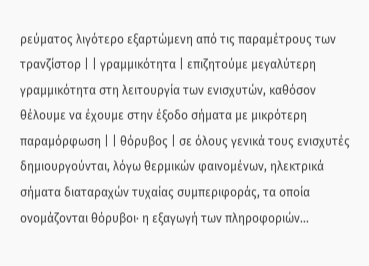ρεύματος λιγότερο εξαρτώμενη από τις παραμέτρους των τρανζίστορ | | γραμμικότητα | επιζητούμε μεγαλύτερη γραμμικότητα στη λειτουργία των ενισχυτών, καθόσον θέλουμε να έχουμε στην έξοδο σήματα με μικρότερη παραμόρφωση | | θόρυβος | σε όλους γενικά τους ενισχυτές δημιουργούνται, λόγω θερμικών φαινομένων, ηλεκτρικά σήματα διαταραχών τυχαίας συμπεριφοράς, τα οποία ονομάζονται θόρυβοι· η εξαγωγή των πληροφοριών…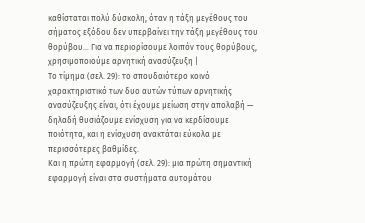καθίσταται πολύ δύσκολη, όταν η τάξη μεγέθους του σήματος εξόδου δεν υπερβαίνει την τάξη μεγέθους του θορύβου… Για να περιορίσουμε λοιπόν τους θορύβους, χρησιμοποιούμε αρνητική ανασύζευξη |
Το τίμημα (σελ. 29): το σπουδαιότερο κοινό χαρακτηριστικό των δυο αυτών τύπων αρνητικής ανασύζευξης είναι, ότι έχουμε μείωση στην απολαβή — δηλαδή θυσιάζουμε ενίσχυση για να κερδίσουμε ποιότητα, και η ενίσχυση ανακτάται εύκολα με περισσότερες βαθμίδες.
Και η πρώτη εφαρμογή (σελ. 29): μια πρώτη σημαντική εφαρμογή είναι στα συστήματα αυτομάτου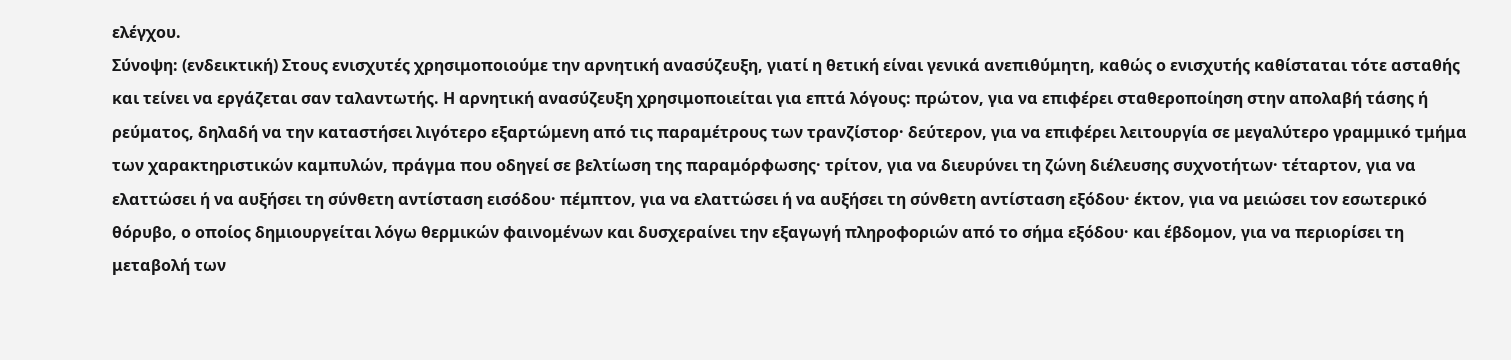ελέγχου.
Σύνοψη: (ενδεικτική) Στους ενισχυτές χρησιμοποιούμε την αρνητική ανασύζευξη, γιατί η θετική είναι γενικά ανεπιθύμητη, καθώς ο ενισχυτής καθίσταται τότε ασταθής και τείνει να εργάζεται σαν ταλαντωτής. Η αρνητική ανασύζευξη χρησιμοποιείται για επτά λόγους: πρώτον, για να επιφέρει σταθεροποίηση στην απολαβή τάσης ή ρεύματος, δηλαδή να την καταστήσει λιγότερο εξαρτώμενη από τις παραμέτρους των τρανζίστορ· δεύτερον, για να επιφέρει λειτουργία σε μεγαλύτερο γραμμικό τμήμα των χαρακτηριστικών καμπυλών, πράγμα που οδηγεί σε βελτίωση της παραμόρφωσης· τρίτον, για να διευρύνει τη ζώνη διέλευσης συχνοτήτων· τέταρτον, για να ελαττώσει ή να αυξήσει τη σύνθετη αντίσταση εισόδου· πέμπτον, για να ελαττώσει ή να αυξήσει τη σύνθετη αντίσταση εξόδου· έκτον, για να μειώσει τον εσωτερικό θόρυβο, ο οποίος δημιουργείται λόγω θερμικών φαινομένων και δυσχεραίνει την εξαγωγή πληροφοριών από το σήμα εξόδου· και έβδομον, για να περιορίσει τη μεταβολή των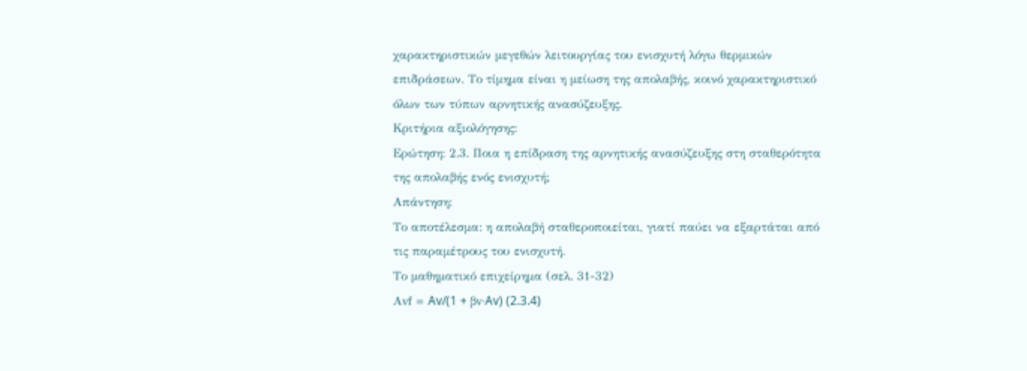χαρακτηριστικών μεγεθών λειτουργίας του ενισχυτή λόγω θερμικών επιδράσεων. Το τίμημα είναι η μείωση της απολαβής, κοινό χαρακτηριστικό όλων των τύπων αρνητικής ανασύζευξης.
Κριτήρια αξιολόγησης:
Ερώτηση: 2.3. Ποια η επίδραση της αρνητικής ανασύζευξης στη σταθερότητα της απολαβής ενός ενισχυτή;
Απάντηση:
Το αποτέλεσμα: η απολαβή σταθεροποιείται, γιατί παύει να εξαρτάται από τις παραμέτρους του ενισχυτή.
Το μαθηματικό επιχείρημα (σελ. 31-32)
Αvf = Av/(1 + βv·Av) (2.3.4)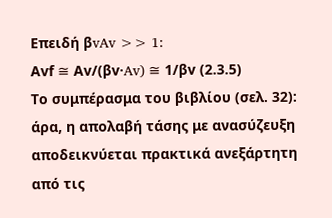Επειδή βvAv >> 1:
Αvf ≅ Αv/(βv·Av) ≅ 1/βv (2.3.5)
Το συμπέρασμα του βιβλίου (σελ. 32): άρα, η απολαβή τάσης με ανασύζευξη αποδεικνύεται πρακτικά ανεξάρτητη από τις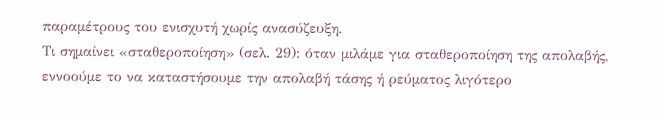παραμέτρους του ενισχυτή χωρίς ανασύζευξη.
Τι σημαίνει «σταθεροποίηση» (σελ. 29): όταν μιλάμε για σταθεροποίηση της απολαβής, εννοούμε το να καταστήσουμε την απολαβή τάσης ή ρεύματος λιγότερο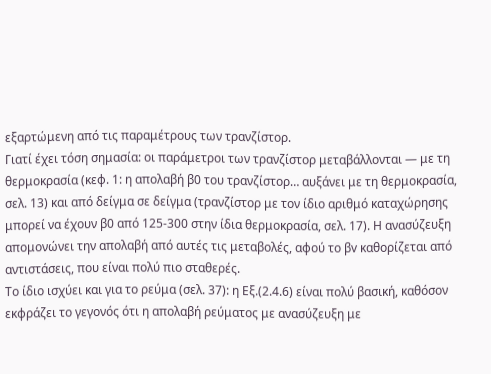εξαρτώμενη από τις παραμέτρους των τρανζίστορ.
Γιατί έχει τόση σημασία: οι παράμετροι των τρανζίστορ μεταβάλλονται — με τη θερμοκρασία (κεφ. 1: η απολαβή β0 του τρανζίστορ… αυξάνει με τη θερμοκρασία, σελ. 13) και από δείγμα σε δείγμα (τρανζίστορ με τον ίδιο αριθμό καταχώρησης μπορεί να έχουν β0 από 125-300 στην ίδια θερμοκρασία, σελ. 17). Η ανασύζευξη απομονώνει την απολαβή από αυτές τις μεταβολές, αφού το βv καθορίζεται από αντιστάσεις, που είναι πολύ πιο σταθερές.
Το ίδιο ισχύει και για το ρεύμα (σελ. 37): η Εξ.(2.4.6) είναι πολύ βασική, καθόσον εκφράζει το γεγονός ότι η απολαβή ρεύματος με ανασύζευξη με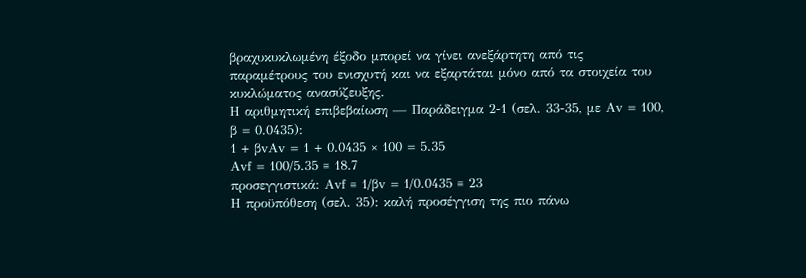βραχυκυκλωμένη έξοδο μπορεί να γίνει ανεξάρτητη από τις παραμέτρους του ενισχυτή και να εξαρτάται μόνο από τα στοιχεία του κυκλώματος ανασύζευξης.
Η αριθμητική επιβεβαίωση — Παράδειγμα 2-1 (σελ. 33-35, με Αv = 100, β = 0.0435):
1 + βvΑv = 1 + 0.0435 × 100 = 5.35
Αvf = 100/5.35 ≅ 18.7
προσεγγιστικά: Αvf ≅ 1/βv = 1/0.0435 ≅ 23
Η προϋπόθεση (σελ. 35): καλή προσέγγιση της πιο πάνω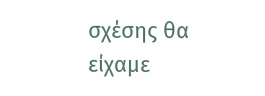σχέσης θα είχαμε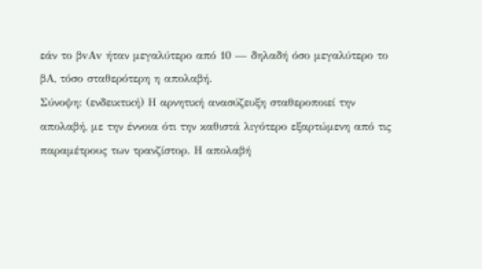εάν το βvΑv ήταν μεγαλύτερο από 10 — δηλαδή όσο μεγαλύτερο το βΑ, τόσο σταθερότερη η απολαβή.
Σύνοψη: (ενδεικτική) Η αρνητική ανασύζευξη σταθεροποιεί την απολαβή, με την έννοια ότι την καθιστά λιγότερο εξαρτώμενη από τις παραμέτρους των τρανζίστορ. Η απολαβή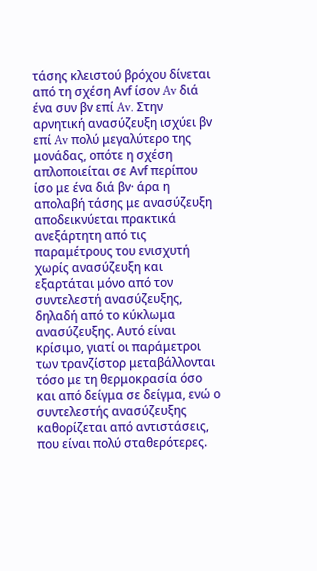τάσης κλειστού βρόχου δίνεται από τη σχέση Αvf ίσον Av διά ένα συν βv επί Av. Στην αρνητική ανασύζευξη ισχύει βv επί Av πολύ μεγαλύτερο της μονάδας, οπότε η σχέση απλοποιείται σε Αvf περίπου ίσο με ένα διά βv· άρα η απολαβή τάσης με ανασύζευξη αποδεικνύεται πρακτικά ανεξάρτητη από τις παραμέτρους του ενισχυτή χωρίς ανασύζευξη και εξαρτάται μόνο από τον συντελεστή ανασύζευξης, δηλαδή από το κύκλωμα ανασύζευξης. Αυτό είναι κρίσιμο, γιατί οι παράμετροι των τρανζίστορ μεταβάλλονται τόσο με τη θερμοκρασία όσο και από δείγμα σε δείγμα, ενώ ο συντελεστής ανασύζευξης καθορίζεται από αντιστάσεις, που είναι πολύ σταθερότερες.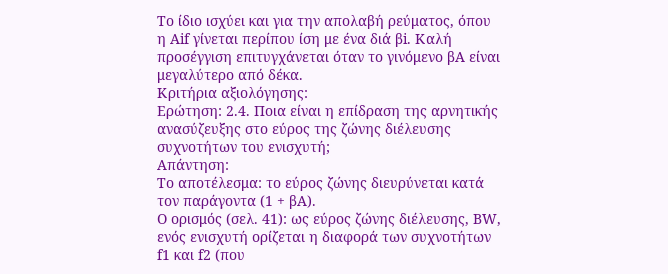Το ίδιο ισχύει και για την απολαβή ρεύματος, όπου η Aif γίνεται περίπου ίση με ένα διά βi. Καλή προσέγγιση επιτυγχάνεται όταν το γινόμενο βΑ είναι μεγαλύτερο από δέκα.
Κριτήρια αξιολόγησης:
Ερώτηση: 2.4. Ποια είναι η επίδραση της αρνητικής ανασύζευξης στο εύρος της ζώνης διέλευσης συχνοτήτων του ενισχυτή;
Απάντηση:
Το αποτέλεσμα: το εύρος ζώνης διευρύνεται κατά τον παράγοντα (1 + βΑ).
Ο ορισμός (σελ. 41): ως εύρος ζώνης διέλευσης, BW, ενός ενισχυτή ορίζεται η διαφορά των συχνοτήτων f1 και f2 (που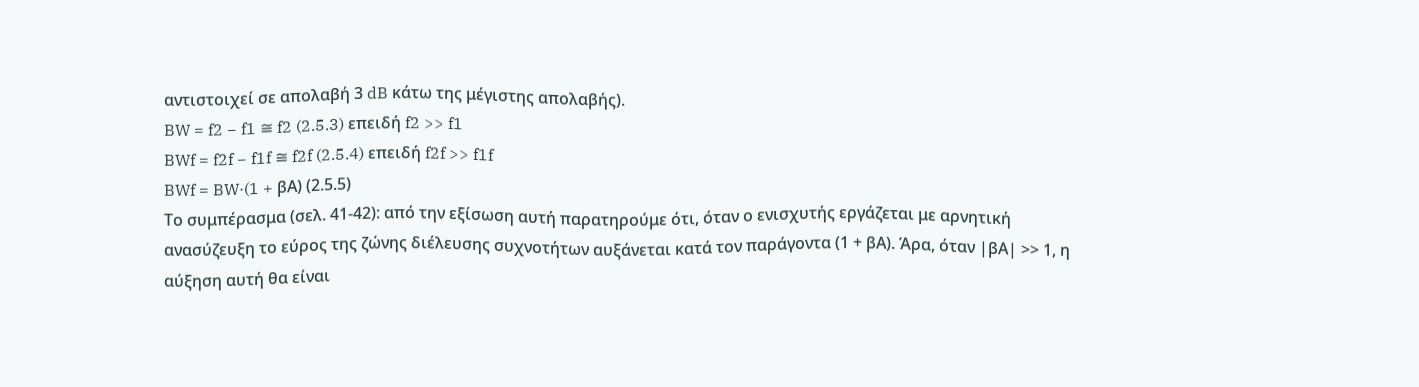αντιστοιχεί σε απολαβή 3 dB κάτω της μέγιστης απολαβής).
BW = f2 − f1 ≅ f2 (2.5.3) επειδή f2 >> f1
BWf = f2f − f1f ≅ f2f (2.5.4) επειδή f2f >> f1f
BWf = BW·(1 + βΑ) (2.5.5)
Το συμπέρασμα (σελ. 41-42): από την εξίσωση αυτή παρατηρούμε ότι, όταν ο ενισχυτής εργάζεται με αρνητική ανασύζευξη το εύρος της ζώνης διέλευσης συχνοτήτων αυξάνεται κατά τον παράγοντα (1 + βΑ). Άρα, όταν |βΑ| >> 1, η αύξηση αυτή θα είναι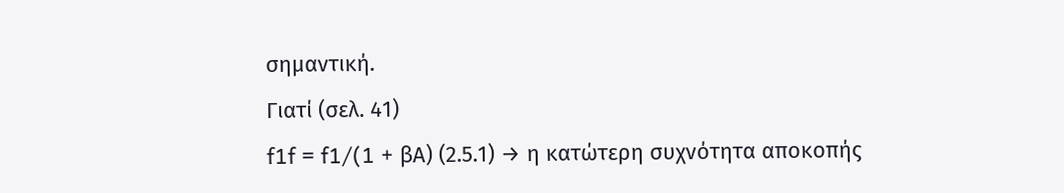σημαντική.
Γιατί (σελ. 41)
f1f = f1/(1 + βΑ) (2.5.1) → η κατώτερη συχνότητα αποκοπής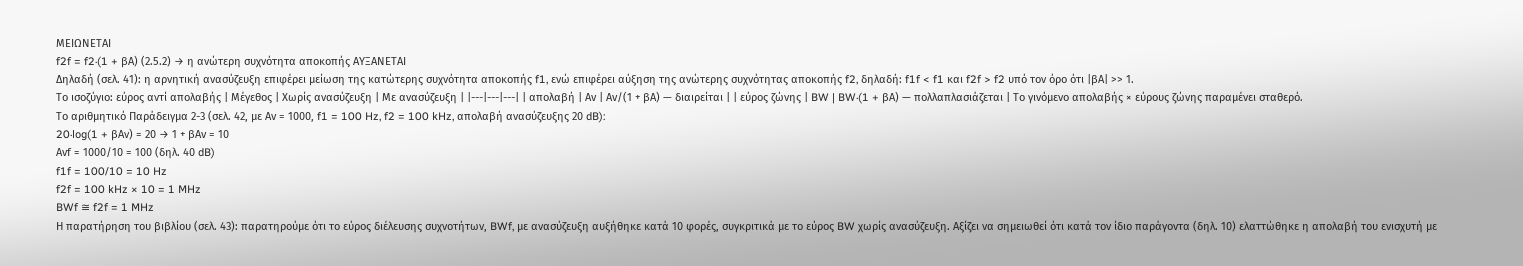ΜΕΙΩΝΕΤΑΙ
f2f = f2·(1 + βΑ) (2.5.2) → η ανώτερη συχνότητα αποκοπής ΑΥΞΑΝΕΤΑΙ
Δηλαδή (σελ. 41): η αρνητική ανασύζευξη επιφέρει μείωση της κατώτερης συχνότητα αποκοπής f1, ενώ επιφέρει αύξηση της ανώτερης συχνότητας αποκοπής f2, δηλαδή: f1f < f1 και f2f > f2 υπό τον όρο ότι |βΑ| >> 1.
Το ισοζύγιο: εύρος αντί απολαβής | Μέγεθος | Χωρίς ανασύζευξη | Με ανασύζευξη | |---|---|---| | απολαβή | Αv | Αv/(1 + βΑ) — διαιρείται | | εύρος ζώνης | BW | BW·(1 + βΑ) — πολλαπλασιάζεται | Το γινόμενο απολαβής × εύρους ζώνης παραμένει σταθερό.
Το αριθμητικό Παράδειγμα 2-3 (σελ. 42, με Αv = 1000, f1 = 100 Hz, f2 = 100 kHz, απολαβή ανασύζευξης 20 dB):
20·log(1 + βΑν) = 20 → 1 + βΑv = 10
Αvf = 1000/10 = 100 (δηλ. 40 dB)
f1f = 100/10 = 10 Hz
f2f = 100 kHz × 10 = 1 MHz
BWf ≅ f2f = 1 MHz
Η παρατήρηση του βιβλίου (σελ. 43): παρατηρούμε ότι το εύρος διέλευσης συχνοτήτων, BWf, με ανασύζευξη αυξήθηκε κατά 10 φορές, συγκριτικά με το εύρος BW χωρίς ανασύζευξη. Αξίζει να σημειωθεί ότι κατά τον ίδιο παράγοντα (δηλ. 10) ελαττώθηκε η απολαβή του ενισχυτή με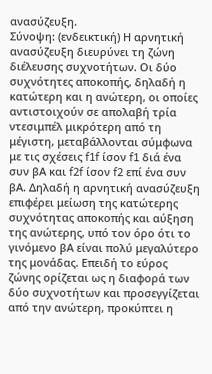ανασύζευξη.
Σύνοψη: (ενδεικτική) Η αρνητική ανασύζευξη διευρύνει τη ζώνη διέλευσης συχνοτήτων. Οι δύο συχνότητες αποκοπής, δηλαδή η κατώτερη και η ανώτερη, οι οποίες αντιστοιχούν σε απολαβή τρία ντεσιμπέλ μικρότερη από τη μέγιστη, μεταβάλλονται σύμφωνα με τις σχέσεις f1f ίσον f1 διά ένα συν βΑ και f2f ίσον f2 επί ένα συν βΑ. Δηλαδή η αρνητική ανασύζευξη επιφέρει μείωση της κατώτερης συχνότητας αποκοπής και αύξηση της ανώτερης, υπό τον όρο ότι το γινόμενο βΑ είναι πολύ μεγαλύτερο της μονάδας. Επειδή το εύρος ζώνης ορίζεται ως η διαφορά των δύο συχνοτήτων και προσεγγίζεται από την ανώτερη, προκύπτει η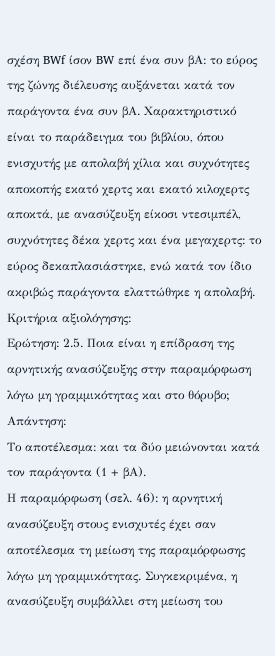σχέση BWf ίσον BW επί ένα συν βΑ: το εύρος της ζώνης διέλευσης αυξάνεται κατά τον παράγοντα ένα συν βΑ. Χαρακτηριστικό είναι το παράδειγμα του βιβλίου, όπου ενισχυτής με απολαβή χίλια και συχνότητες αποκοπής εκατό χερτς και εκατό κιλοχερτς αποκτά, με ανασύζευξη είκοσι ντεσιμπέλ, συχνότητες δέκα χερτς και ένα μεγαχερτς: το εύρος δεκαπλασιάστηκε, ενώ κατά τον ίδιο ακριβώς παράγοντα ελαττώθηκε η απολαβή.
Κριτήρια αξιολόγησης:
Ερώτηση: 2.5. Ποια είναι η επίδραση της αρνητικής ανασύζευξης στην παραμόρφωση λόγω μη γραμμικότητας και στο θόρυβο;
Απάντηση:
Το αποτέλεσμα: και τα δύο μειώνονται κατά τον παράγοντα (1 + βΑ).
Η παραμόρφωση (σελ. 46): η αρνητική ανασύζευξη στους ενισχυτές έχει σαν αποτέλεσμα τη μείωση της παραμόρφωσης λόγω μη γραμμικότητας. Συγκεκριμένα, η ανασύζευξη συμβάλλει στη μείωση του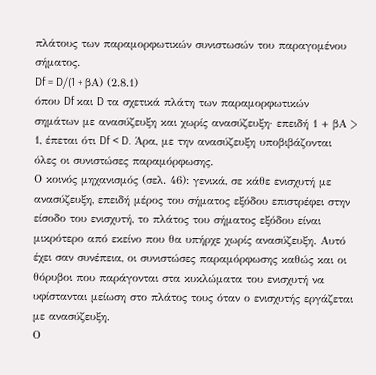πλάτους των παραμορφωτικών συνιστωσών του παραγομένου σήματος.
Df = D/(1 + βΑ) (2.8.1)
όπου Df και D τα σχετικά πλάτη των παραμορφωτικών σημάτων με ανασύζευξη και χωρίς ανασύζευξη· επειδή 1 + βΑ > 1, έπεται ότι Df < D. Άρα, με την ανασύζευξη υποβιβάζονται όλες οι συνιστώσες παραμόρφωσης.
Ο κοινός μηχανισμός (σελ. 46): γενικά, σε κάθε ενισχυτή με ανασύζευξη, επειδή μέρος του σήματος εξόδου επιστρέφει στην είσοδο του ενισχυτή, το πλάτος του σήματος εξόδου είναι μικρότερο από εκείνο που θα υπήρχε χωρίς ανασύζευξη. Αυτό έχει σαν συνέπεια, οι συνιστώσες παραμόρφωσης καθώς και οι θόρυβοι που παράγονται στα κυκλώματα του ενισχυτή να υφίστανται μείωση στο πλάτος τους όταν ο ενισχυτής εργάζεται με ανασύζευξη.
Ο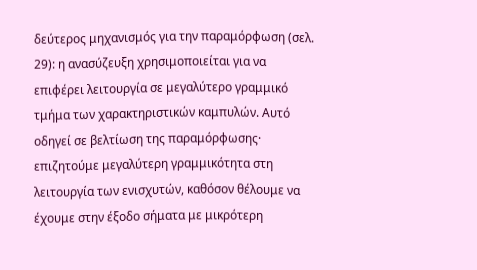δεύτερος μηχανισμός για την παραμόρφωση (σελ. 29): η ανασύζευξη χρησιμοποιείται για να επιφέρει λειτουργία σε μεγαλύτερο γραμμικό τμήμα των χαρακτηριστικών καμπυλών. Αυτό οδηγεί σε βελτίωση της παραμόρφωσης· επιζητούμε μεγαλύτερη γραμμικότητα στη λειτουργία των ενισχυτών, καθόσον θέλουμε να έχουμε στην έξοδο σήματα με μικρότερη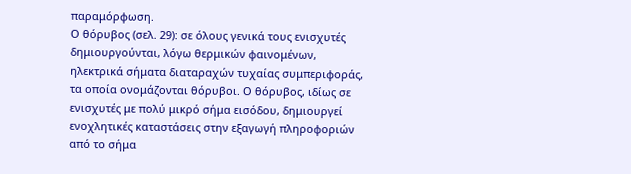παραμόρφωση.
Ο θόρυβος (σελ. 29): σε όλους γενικά τους ενισχυτές δημιουργούνται, λόγω θερμικών φαινομένων, ηλεκτρικά σήματα διαταραχών τυχαίας συμπεριφοράς, τα οποία ονομάζονται θόρυβοι. Ο θόρυβος, ιδίως σε ενισχυτές με πολύ μικρό σήμα εισόδου, δημιουργεί ενοχλητικές καταστάσεις στην εξαγωγή πληροφοριών από το σήμα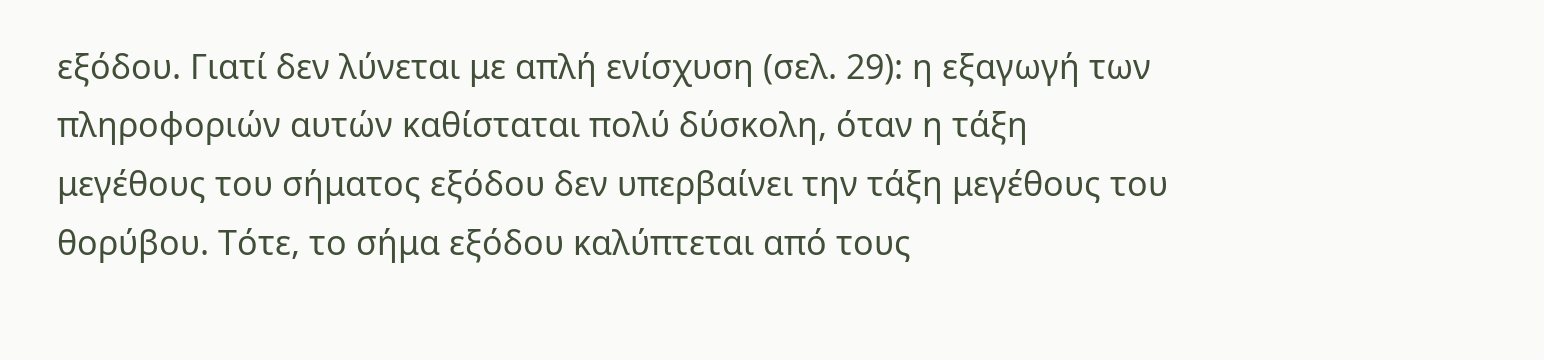εξόδου. Γιατί δεν λύνεται με απλή ενίσχυση (σελ. 29): η εξαγωγή των πληροφοριών αυτών καθίσταται πολύ δύσκολη, όταν η τάξη μεγέθους του σήματος εξόδου δεν υπερβαίνει την τάξη μεγέθους του θορύβου. Τότε, το σήμα εξόδου καλύπτεται από τους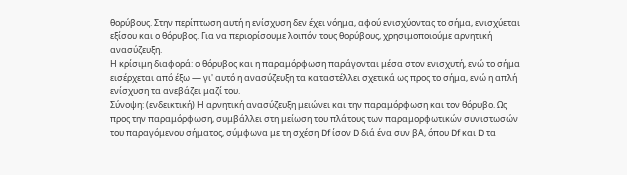θορύβους. Στην περίπτωση αυτή η ενίσχυση δεν έχει νόημα, αφού ενισχύοντας το σήμα, ενισχύεται εξίσου και ο θόρυβος. Για να περιορίσουμε λοιπόν τους θορύβους, χρησιμοποιούμε αρνητική ανασύζευξη.
Η κρίσιμη διαφορά: ο θόρυβος και η παραμόρφωση παράγονται μέσα στον ενισχυτή, ενώ το σήμα εισέρχεται από έξω — γι' αυτό η ανασύζευξη τα καταστέλλει σχετικά ως προς το σήμα, ενώ η απλή ενίσχυση τα ανεβάζει μαζί του.
Σύνοψη: (ενδεικτική) Η αρνητική ανασύζευξη μειώνει και την παραμόρφωση και τον θόρυβο. Ως προς την παραμόρφωση, συμβάλλει στη μείωση του πλάτους των παραμορφωτικών συνιστωσών του παραγόμενου σήματος, σύμφωνα με τη σχέση Df ίσον D διά ένα συν βΑ, όπου Df και D τα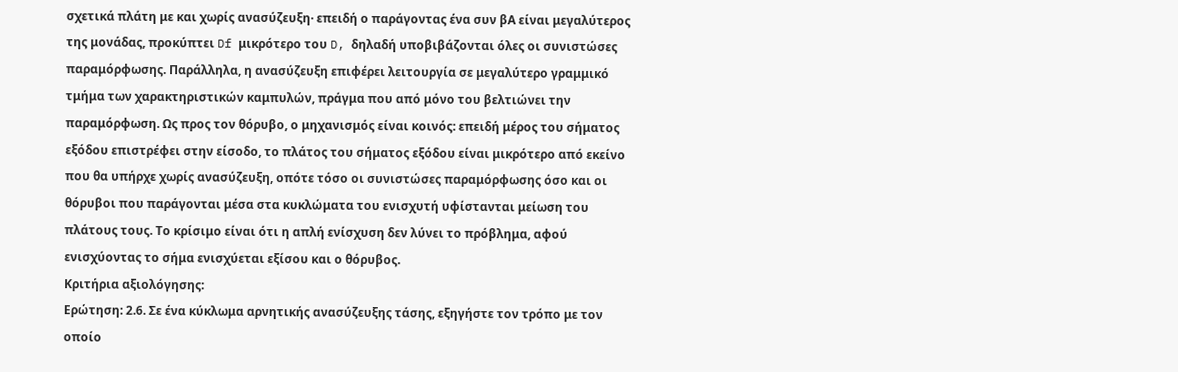σχετικά πλάτη με και χωρίς ανασύζευξη· επειδή ο παράγοντας ένα συν βΑ είναι μεγαλύτερος της μονάδας, προκύπτει Df μικρότερο του D, δηλαδή υποβιβάζονται όλες οι συνιστώσες παραμόρφωσης. Παράλληλα, η ανασύζευξη επιφέρει λειτουργία σε μεγαλύτερο γραμμικό τμήμα των χαρακτηριστικών καμπυλών, πράγμα που από μόνο του βελτιώνει την παραμόρφωση. Ως προς τον θόρυβο, ο μηχανισμός είναι κοινός: επειδή μέρος του σήματος εξόδου επιστρέφει στην είσοδο, το πλάτος του σήματος εξόδου είναι μικρότερο από εκείνο που θα υπήρχε χωρίς ανασύζευξη, οπότε τόσο οι συνιστώσες παραμόρφωσης όσο και οι θόρυβοι που παράγονται μέσα στα κυκλώματα του ενισχυτή υφίστανται μείωση του πλάτους τους. Το κρίσιμο είναι ότι η απλή ενίσχυση δεν λύνει το πρόβλημα, αφού ενισχύοντας το σήμα ενισχύεται εξίσου και ο θόρυβος.
Κριτήρια αξιολόγησης:
Ερώτηση: 2.6. Σε ένα κύκλωμα αρνητικής ανασύζευξης τάσης, εξηγήστε τον τρόπο με τον οποίο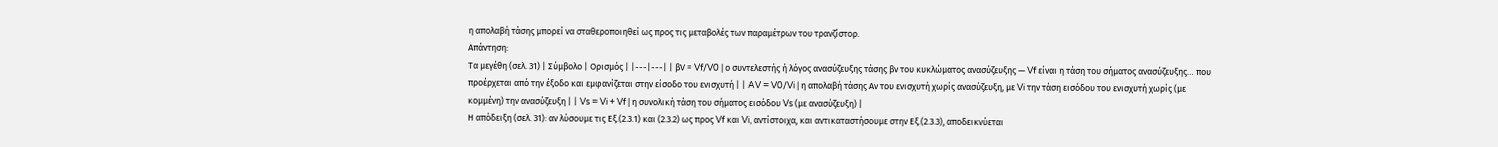η απολαβή τάσης μπορεί να σταθεροποιηθεί ως προς τις μεταβολές των παραμέτρων του τρανζίστορ.
Απάντηση:
Τα μεγέθη (σελ. 31) | Σύμβολο | Ορισμός | |---|---| | βV = Vf/V0 | ο συντελεστής ή λόγος ανασύζευξης τάσης βν του κυκλώματος ανασύζευξης — Vf είναι η τάση του σήματος ανασύζευξης… που προέρχεται από την έξοδο και εμφανίζεται στην είσοδο του ενισχυτή | | AV = V0/Vi | η απολαβή τάσης Αν του ενισχυτή χωρίς ανασύζευξη, με Vi την τάση εισόδου του ενισχυτή χωρίς (με κομμένη) την ανασύζευξη | | Vs = Vi + Vf | η συνολική τάση του σήματος εισόδου Vs (με ανασύζευξη) |
Η απόδειξη (σελ. 31): αν λύσουμε τις Εξ.(2.3.1) και (2.3.2) ως προς Vf και Vi, αντίστοιχα, και αντικαταστήσουμε στην Εξ.(2.3.3), αποδεικνύεται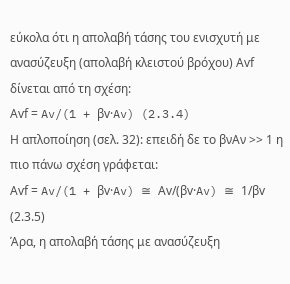εύκολα ότι η απολαβή τάσης του ενισχυτή με ανασύζευξη (απολαβή κλειστού βρόχου) Αvf δίνεται από τη σχέση:
Αvf = Av/(1 + βv·Av) (2.3.4)
Η απλοποίηση (σελ. 32): επειδή δε το βνΑν >> 1 η πιο πάνω σχέση γράφεται:
Αvf = Av/(1 + βv·Av) ≅ Αv/(βv·Av) ≅ 1/βv (2.3.5)
Άρα, η απολαβή τάσης με ανασύζευξη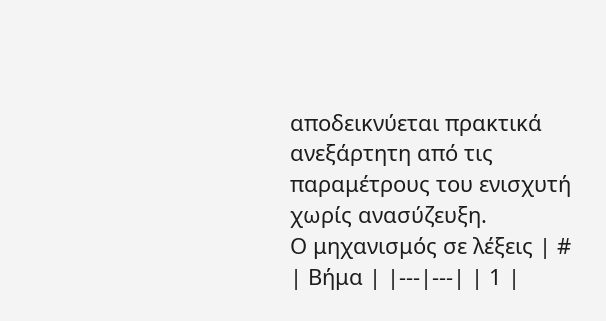αποδεικνύεται πρακτικά ανεξάρτητη από τις παραμέτρους του ενισχυτή χωρίς ανασύζευξη.
Ο μηχανισμός σε λέξεις | # | Βήμα | |---|---| | 1 |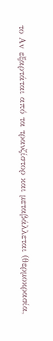το Αv εξαρτάται από τα τρανζίστορ και μεταβάλλεται (θερμοκρασία,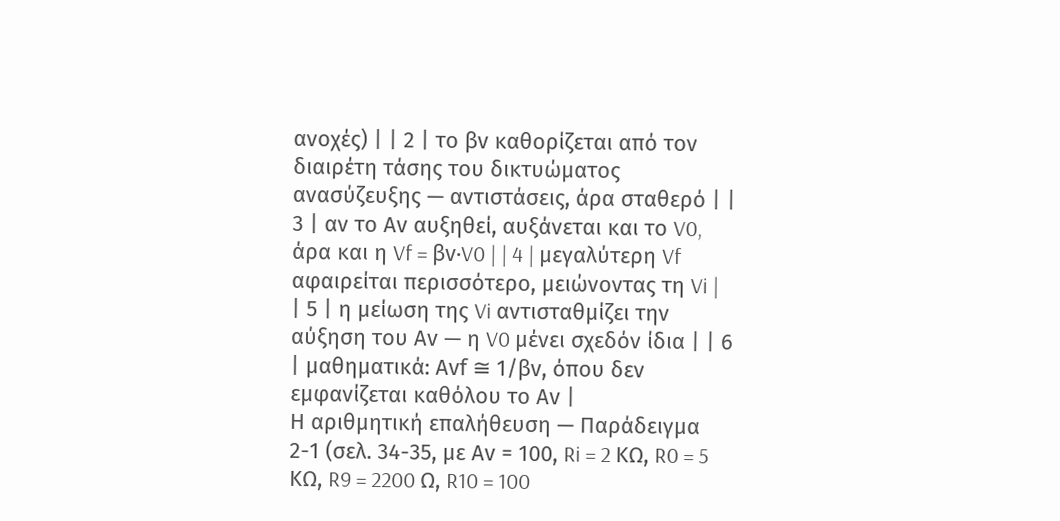ανοχές) | | 2 | το βv καθορίζεται από τον διαιρέτη τάσης του δικτυώματος ανασύζευξης — αντιστάσεις, άρα σταθερό | | 3 | αν το Αv αυξηθεί, αυξάνεται και το V0, άρα και η Vf = βv·V0 | | 4 | μεγαλύτερη Vf αφαιρείται περισσότερο, μειώνοντας τη Vi | | 5 | η μείωση της Vi αντισταθμίζει την αύξηση του Αv — η V0 μένει σχεδόν ίδια | | 6 | μαθηματικά: Αvf ≅ 1/βv, όπου δεν εμφανίζεται καθόλου το Αv |
Η αριθμητική επαλήθευση — Παράδειγμα 2-1 (σελ. 34-35, με Αv = 100, Ri = 2 KΩ, R0 = 5 KΩ, R9 = 2200 Ω, R10 = 100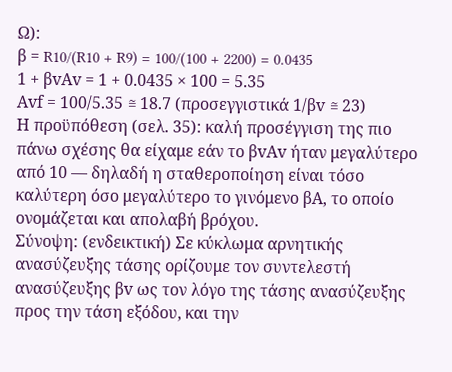Ω):
β = R10/(R10 + R9) = 100/(100 + 2200) = 0.0435
1 + βvΑv = 1 + 0.0435 × 100 = 5.35
Αvf = 100/5.35 ≅ 18.7 (προσεγγιστικά 1/βv ≅ 23)
Η προϋπόθεση (σελ. 35): καλή προσέγγιση της πιο πάνω σχέσης θα είχαμε εάν το βvΑv ήταν μεγαλύτερο από 10 — δηλαδή η σταθεροποίηση είναι τόσο καλύτερη όσο μεγαλύτερο το γινόμενο βΑ, το οποίο ονομάζεται και απολαβή βρόχου.
Σύνοψη: (ενδεικτική) Σε κύκλωμα αρνητικής ανασύζευξης τάσης ορίζουμε τον συντελεστή ανασύζευξης βv ως τον λόγο της τάσης ανασύζευξης προς την τάση εξόδου, και την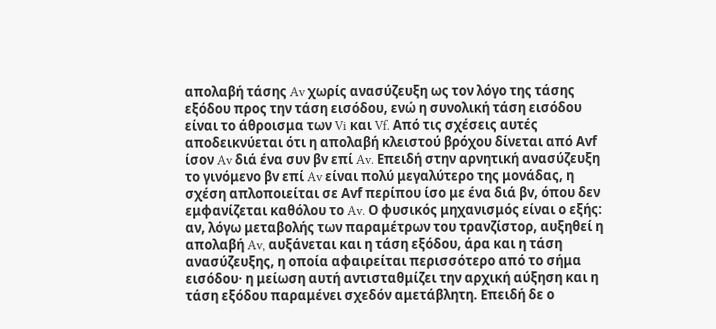απολαβή τάσης Av χωρίς ανασύζευξη ως τον λόγο της τάσης εξόδου προς την τάση εισόδου, ενώ η συνολική τάση εισόδου είναι το άθροισμα των Vi και Vf. Από τις σχέσεις αυτές αποδεικνύεται ότι η απολαβή κλειστού βρόχου δίνεται από Αvf ίσον Av διά ένα συν βv επί Av. Επειδή στην αρνητική ανασύζευξη το γινόμενο βv επί Av είναι πολύ μεγαλύτερο της μονάδας, η σχέση απλοποιείται σε Αvf περίπου ίσο με ένα διά βv, όπου δεν εμφανίζεται καθόλου το Av. Ο φυσικός μηχανισμός είναι ο εξής: αν, λόγω μεταβολής των παραμέτρων του τρανζίστορ, αυξηθεί η απολαβή Av, αυξάνεται και η τάση εξόδου, άρα και η τάση ανασύζευξης, η οποία αφαιρείται περισσότερο από το σήμα εισόδου· η μείωση αυτή αντισταθμίζει την αρχική αύξηση και η τάση εξόδου παραμένει σχεδόν αμετάβλητη. Επειδή δε ο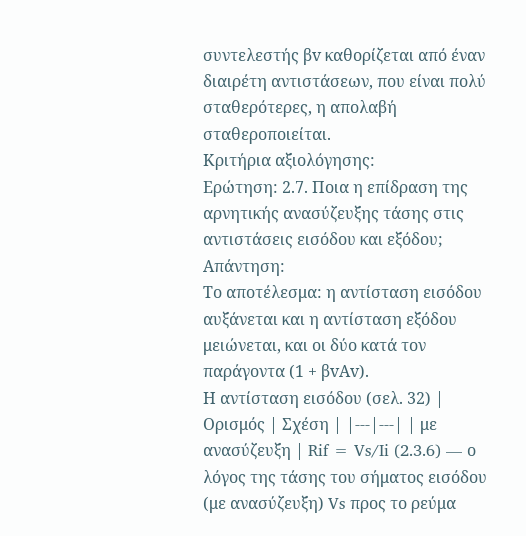συντελεστής βv καθορίζεται από έναν διαιρέτη αντιστάσεων, που είναι πολύ σταθερότερες, η απολαβή σταθεροποιείται.
Κριτήρια αξιολόγησης:
Ερώτηση: 2.7. Ποια η επίδραση της αρνητικής ανασύζευξης τάσης στις αντιστάσεις εισόδου και εξόδου;
Απάντηση:
Το αποτέλεσμα: η αντίσταση εισόδου αυξάνεται και η αντίσταση εξόδου μειώνεται, και οι δύο κατά τον παράγοντα (1 + βvΑv).
Η αντίσταση εισόδου (σελ. 32) | Ορισμός | Σχέση | |---|---| | με ανασύζευξη | Rif = Vs/Ii (2.3.6) — ο λόγος της τάσης του σήματος εισόδου (με ανασύζευξη) Vs προς το ρεύμα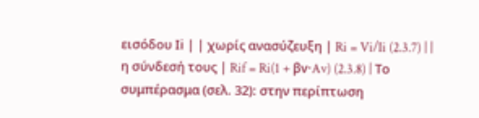εισόδου Ιi | | χωρίς ανασύζευξη | Ri = Vi/Ii (2.3.7) | | η σύνδεσή τους | Rif = Ri(1 + βv·Av) (2.3.8) | Το συμπέρασμα (σελ. 32): στην περίπτωση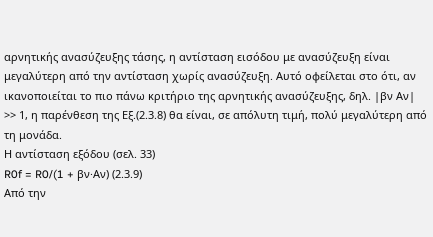αρνητικής ανασύζευξης τάσης, η αντίσταση εισόδου με ανασύζευξη είναι μεγαλύτερη από την αντίσταση χωρίς ανασύζευξη. Αυτό οφείλεται στο ότι, αν ικανοποιείται το πιο πάνω κριτήριο της αρνητικής ανασύζευξης, δηλ. |βν Αν| >> 1, η παρένθεση της Εξ.(2.3.8) θα είναι, σε απόλυτη τιμή, πολύ μεγαλύτερη από τη μονάδα.
Η αντίσταση εξόδου (σελ. 33)
R0f = R0/(1 + βν·Αν) (2.3.9)
Από την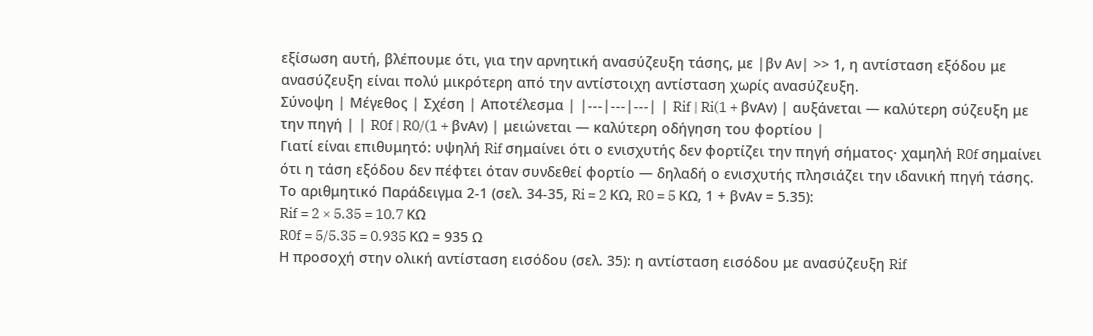εξίσωση αυτή, βλέπουμε ότι, για την αρνητική ανασύζευξη τάσης, με |βν Αν| >> 1, η αντίσταση εξόδου με ανασύζευξη είναι πολύ μικρότερη από την αντίστοιχη αντίσταση χωρίς ανασύζευξη.
Σύνοψη | Μέγεθος | Σχέση | Αποτέλεσμα | |---|---|---| | Rif | Ri(1 + βvΑv) | αυξάνεται — καλύτερη σύζευξη με την πηγή | | R0f | R0/(1 + βvΑv) | μειώνεται — καλύτερη οδήγηση του φορτίου |
Γιατί είναι επιθυμητό: υψηλή Rif σημαίνει ότι ο ενισχυτής δεν φορτίζει την πηγή σήματος· χαμηλή R0f σημαίνει ότι η τάση εξόδου δεν πέφτει όταν συνδεθεί φορτίο — δηλαδή ο ενισχυτής πλησιάζει την ιδανική πηγή τάσης.
Το αριθμητικό Παράδειγμα 2-1 (σελ. 34-35, Ri = 2 KΩ, R0 = 5 KΩ, 1 + βvΑv = 5.35):
Rif = 2 × 5.35 = 10.7 KΩ
R0f = 5/5.35 = 0.935 KΩ = 935 Ω
Η προσοχή στην ολική αντίσταση εισόδου (σελ. 35): η αντίσταση εισόδου με ανασύζευξη Rif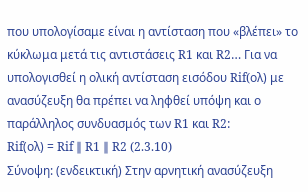που υπολογίσαμε είναι η αντίσταση που «βλέπει» το κύκλωμα μετά τις αντιστάσεις R1 και R2… Για να υπολογισθεί η ολική αντίσταση εισόδου Rif(oλ) με ανασύζευξη θα πρέπει να ληφθεί υπόψη και ο παράλληλος συνδυασμός των R1 και R2:
Rif(ολ) = Rif ∥ R1 ∥ R2 (2.3.10)
Σύνοψη: (ενδεικτική) Στην αρνητική ανασύζευξη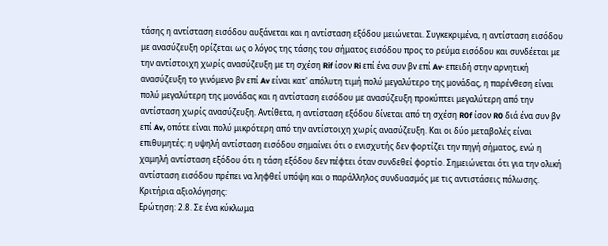τάσης η αντίσταση εισόδου αυξάνεται και η αντίσταση εξόδου μειώνεται. Συγκεκριμένα, η αντίσταση εισόδου με ανασύζευξη ορίζεται ως ο λόγος της τάσης του σήματος εισόδου προς το ρεύμα εισόδου και συνδέεται με την αντίστοιχη χωρίς ανασύζευξη με τη σχέση Rif ίσον Ri επί ένα συν βv επί Av· επειδή στην αρνητική ανασύζευξη το γινόμενο βv επί Av είναι κατ' απόλυτη τιμή πολύ μεγαλύτερο της μονάδας, η παρένθεση είναι πολύ μεγαλύτερη της μονάδας και η αντίσταση εισόδου με ανασύζευξη προκύπτει μεγαλύτερη από την αντίσταση χωρίς ανασύζευξη. Αντίθετα, η αντίσταση εξόδου δίνεται από τη σχέση R0f ίσον R0 διά ένα συν βv επί Av, οπότε είναι πολύ μικρότερη από την αντίστοιχη χωρίς ανασύζευξη. Και οι δύο μεταβολές είναι επιθυμητές: η υψηλή αντίσταση εισόδου σημαίνει ότι ο ενισχυτής δεν φορτίζει την πηγή σήματος, ενώ η χαμηλή αντίσταση εξόδου ότι η τάση εξόδου δεν πέφτει όταν συνδεθεί φορτίο. Σημειώνεται ότι για την ολική αντίσταση εισόδου πρέπει να ληφθεί υπόψη και ο παράλληλος συνδυασμός με τις αντιστάσεις πόλωσης.
Κριτήρια αξιολόγησης:
Ερώτηση: 2.8. Σε ένα κύκλωμα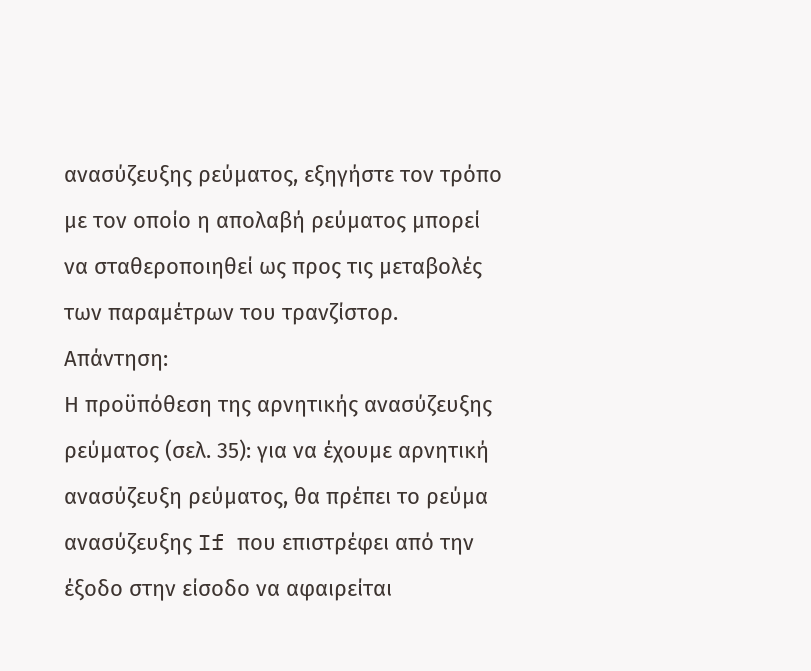ανασύζευξης ρεύματος, εξηγήστε τον τρόπο με τον οποίο η απολαβή ρεύματος μπορεί να σταθεροποιηθεί ως προς τις μεταβολές των παραμέτρων του τρανζίστορ.
Απάντηση:
Η προϋπόθεση της αρνητικής ανασύζευξης ρεύματος (σελ. 35): για να έχουμε αρνητική ανασύζευξη ρεύματος, θα πρέπει το ρεύμα ανασύζευξης If που επιστρέφει από την έξοδο στην είσοδο να αφαιρείται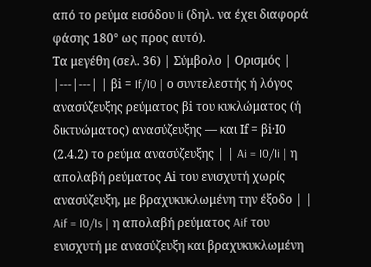από το ρεύμα εισόδου Ii (δηλ. να έχει διαφορά φάσης 180° ως προς αυτό).
Τα μεγέθη (σελ. 36) | Σύμβολο | Ορισμός | |---|---| | βi = If/I0 | ο συντελεστής ή λόγος ανασύζευξης ρεύματος βi του κυκλώματος (ή δικτυώματος) ανασύζευξης — και Ιf = βi·Ι0 (2.4.2) το ρεύμα ανασύζευξης | | Ai = I0/Ii | η απολαβή ρεύματος Αi του ενισχυτή χωρίς ανασύζευξη, με βραχυκυκλωμένη την έξοδο | | Aif = I0/Is | η απολαβή ρεύματος Aif του ενισχυτή με ανασύζευξη και βραχυκυκλωμένη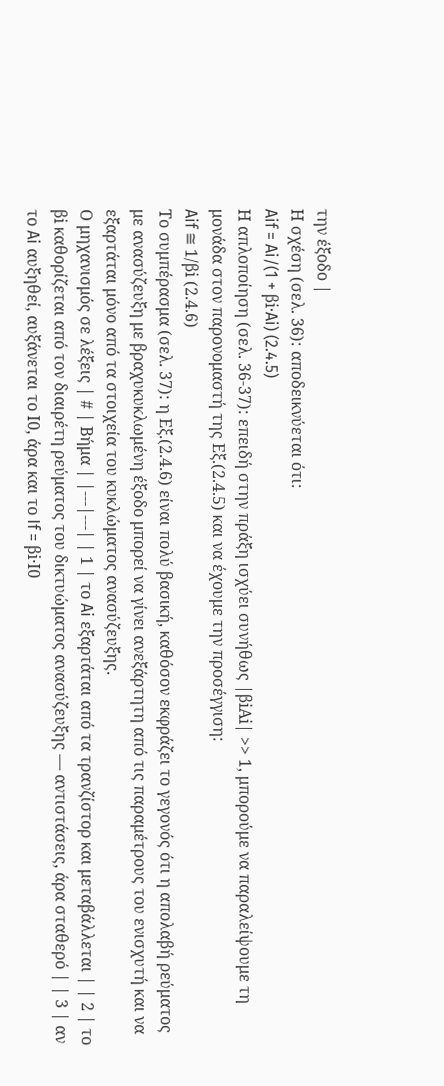την έξοδο |
Η σχέση (σελ. 36): αποδεικνύεται ότι:
Aif = Ai/(1 + βi·Ai) (2.4.5)
Η απλοποίηση (σελ. 36-37): επειδή στην πράξη ισχύει συνήθως |βiΑi| >> 1, μπορούμε να παραλείψουμε τη μονάδα στον παρονομαστή της Εξ.(2.4.5) και να έχουμε την προσέγγιση:
Aif ≅ 1/βi (2.4.6)
Το συμπέρασμα (σελ. 37): η Εξ.(2.4.6) είναι πολύ βασική, καθόσον εκφράζει το γεγονός ότι η απολαβή ρεύματος με ανασύζευξη με βραχυκυκλωμένη έξοδο μπορεί να γίνει ανεξάρτητη από τις παραμέτρους του ενισχυτή και να εξαρτάται μόνο από τα στοιχεία του κυκλώματος ανασύζευξης.
Ο μηχανισμός σε λέξεις | # | Βήμα | |---|---| | 1 | το Ai εξαρτάται από τα τρανζίστορ και μεταβάλλεται | | 2 | το βi καθορίζεται από τον διαιρέτη ρεύματος του δικτυώματος ανασύζευξης — αντιστάσεις, άρα σταθερό | | 3 | αν το Ai αυξηθεί, αυξάνεται το Ι0, άρα και το If = βi·Ι0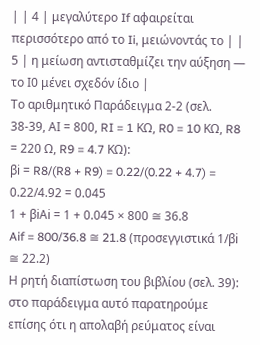| | 4 | μεγαλύτερο If αφαιρείται περισσότερο από το Ii, μειώνοντάς το | | 5 | η μείωση αντισταθμίζει την αύξηση — το Ι0 μένει σχεδόν ίδιο |
Το αριθμητικό Παράδειγμα 2-2 (σελ. 38-39, ΑI = 800, RI = 1 KΩ, R0 = 10 KΩ, R8 = 220 Ω, R9 = 4.7 KΩ):
βi = R8/(R8 + R9) = 0.22/(0.22 + 4.7) = 0.22/4.92 = 0.045
1 + βiΑi = 1 + 0.045 × 800 ≅ 36.8
Aif = 800/36.8 ≅ 21.8 (προσεγγιστικά 1/βi ≅ 22.2)
Η ρητή διαπίστωση του βιβλίου (σελ. 39): στο παράδειγμα αυτό παρατηρούμε επίσης ότι η απολαβή ρεύματος είναι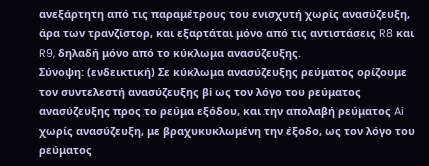ανεξάρτητη από τις παραμέτρους του ενισχυτή χωρίς ανασύζευξη, άρα των τρανζίστορ, και εξαρτάται μόνο από τις αντιστάσεις R8 και R9, δηλαδή μόνο από το κύκλωμα ανασύζευξης.
Σύνοψη: (ενδεικτική) Σε κύκλωμα ανασύζευξης ρεύματος ορίζουμε τον συντελεστή ανασύζευξης βi ως τον λόγο του ρεύματος ανασύζευξης προς το ρεύμα εξόδου, και την απολαβή ρεύματος Ai χωρίς ανασύζευξη, με βραχυκυκλωμένη την έξοδο, ως τον λόγο του ρεύματος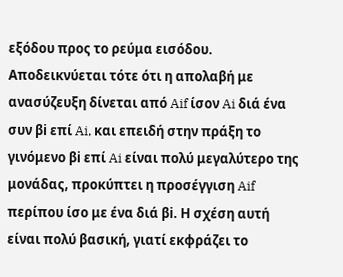εξόδου προς το ρεύμα εισόδου. Αποδεικνύεται τότε ότι η απολαβή με ανασύζευξη δίνεται από Aif ίσον Ai διά ένα συν βi επί Ai, και επειδή στην πράξη το γινόμενο βi επί Ai είναι πολύ μεγαλύτερο της μονάδας, προκύπτει η προσέγγιση Aif περίπου ίσο με ένα διά βi. Η σχέση αυτή είναι πολύ βασική, γιατί εκφράζει το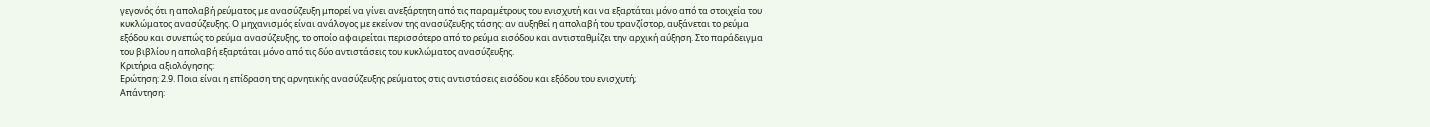γεγονός ότι η απολαβή ρεύματος με ανασύζευξη μπορεί να γίνει ανεξάρτητη από τις παραμέτρους του ενισχυτή και να εξαρτάται μόνο από τα στοιχεία του κυκλώματος ανασύζευξης. Ο μηχανισμός είναι ανάλογος με εκείνον της ανασύζευξης τάσης: αν αυξηθεί η απολαβή του τρανζίστορ, αυξάνεται το ρεύμα εξόδου και συνεπώς το ρεύμα ανασύζευξης, το οποίο αφαιρείται περισσότερο από το ρεύμα εισόδου και αντισταθμίζει την αρχική αύξηση. Στο παράδειγμα του βιβλίου η απολαβή εξαρτάται μόνο από τις δύο αντιστάσεις του κυκλώματος ανασύζευξης.
Κριτήρια αξιολόγησης:
Ερώτηση: 2.9. Ποια είναι η επίδραση της αρνητικής ανασύζευξης ρεύματος στις αντιστάσεις εισόδου και εξόδου του ενισχυτή;
Απάντηση: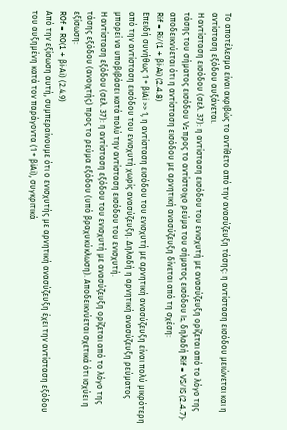Το αποτέλεσμα είναι ακριβώς το αντίθετο από την ανασύζευξη τάσης: η αντίσταση εισόδου μειώνεται και η αντίσταση εξόδου αυξάνεται.
Η αντίσταση εισόδου (σελ. 37): η αντίσταση εισόδου του ενισχυτή με ανασύζευξη ορίζεται από το λόγο της τάσης του σήματος εισόδου Vs προς το αντίστοιχο ρεύμα του σήματος εισόδου ls, δηλαδή Rif = VS/IS (2.4.7)· αποδεικνύεται ότι η αντίσταση εισόδου με αρνητική ανασύζευξη δίνεται από τη σχέση:
Rif = Ri/(1 + βi·Ai) (2.4.8)
Επειδή συνήθως 1 + βiΑi >> 1, η αντίσταση εισόδου του ενισχυτή με αρνητική ανασύζευξη είναι πολύ μικρότερη από την αντίσταση εισόδου του ενισχυτή χωρίς ανασύζευξη. Δηλαδή η αρνητική ανασύζευξη ρεύματος μπορεί να υποβιβάσει κατά πολύ την αντίσταση εισόδου του ενισχυτή.
Η αντίσταση εξόδου (σελ. 37): η αντίσταση εξόδου του ενισχυτή με ανασύζευξη ορίζεται από το λόγο της τάσης εξόδου (ανοιχτής) προς το ρεύμα εξόδου (υπό βραχυκύκλωση). Αποδεικνύεται σχετικά ότι ισχύει η εξίσωση:
R0f = R0(1 + βi·Αi) (2.4.9)
Από την εξίσωση αυτή, συμπεραίνουμε ότι ο ενισχυτής με αρνητική ανασύζευξη έχει την αντίσταση εξόδου του αυξημένη κατά τον παράγοντα (1 + βiΑi), συγκριτικά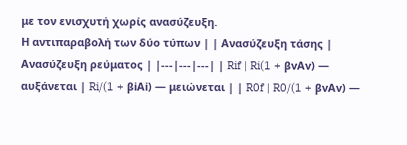με τον ενισχυτή χωρίς ανασύζευξη.
Η αντιπαραβολή των δύο τύπων | | Ανασύζευξη τάσης | Ανασύζευξη ρεύματος | |---|---|---| | Rif | Ri(1 + βvΑv) — αυξάνεται | Ri/(1 + βiΑi) — μειώνεται | | R0f | R0/(1 + βvΑv) —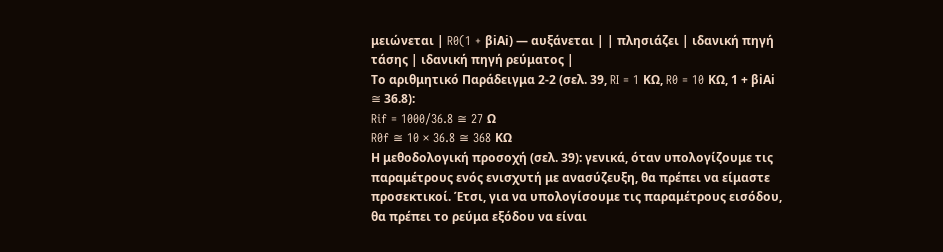μειώνεται | R0(1 + βiΑi) — αυξάνεται | | πλησιάζει | ιδανική πηγή τάσης | ιδανική πηγή ρεύματος |
Το αριθμητικό Παράδειγμα 2-2 (σελ. 39, RI = 1 KΩ, R0 = 10 KΩ, 1 + βiΑi ≅ 36.8):
Rif = 1000/36.8 ≅ 27 Ω
R0f ≅ 10 × 36.8 ≅ 368 KΩ
Η μεθοδολογική προσοχή (σελ. 39): γενικά, όταν υπολογίζουμε τις παραμέτρους ενός ενισχυτή με ανασύζευξη, θα πρέπει να είμαστε προσεκτικοί. Έτσι, για να υπολογίσουμε τις παραμέτρους εισόδου, θα πρέπει το ρεύμα εξόδου να είναι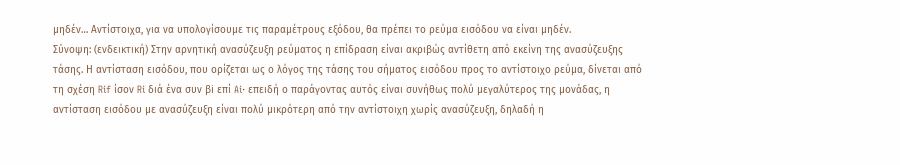μηδέν… Αντίστοιχα, για να υπολογίσουμε τις παραμέτρους εξόδου, θα πρέπει το ρεύμα εισόδου να είναι μηδέν.
Σύνοψη: (ενδεικτική) Στην αρνητική ανασύζευξη ρεύματος η επίδραση είναι ακριβώς αντίθετη από εκείνη της ανασύζευξης τάσης. Η αντίσταση εισόδου, που ορίζεται ως ο λόγος της τάσης του σήματος εισόδου προς το αντίστοιχο ρεύμα, δίνεται από τη σχέση Rif ίσον Ri διά ένα συν βi επί Ai· επειδή ο παράγοντας αυτός είναι συνήθως πολύ μεγαλύτερος της μονάδας, η αντίσταση εισόδου με ανασύζευξη είναι πολύ μικρότερη από την αντίστοιχη χωρίς ανασύζευξη, δηλαδή η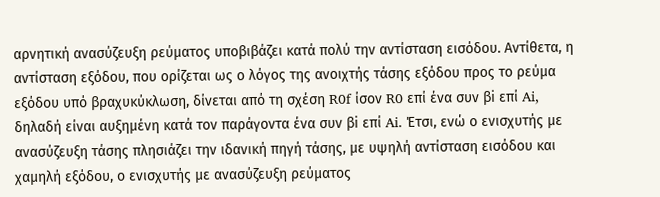αρνητική ανασύζευξη ρεύματος υποβιβάζει κατά πολύ την αντίσταση εισόδου. Αντίθετα, η αντίσταση εξόδου, που ορίζεται ως ο λόγος της ανοιχτής τάσης εξόδου προς το ρεύμα εξόδου υπό βραχυκύκλωση, δίνεται από τη σχέση R0f ίσον R0 επί ένα συν βi επί Ai, δηλαδή είναι αυξημένη κατά τον παράγοντα ένα συν βi επί Ai. Έτσι, ενώ ο ενισχυτής με ανασύζευξη τάσης πλησιάζει την ιδανική πηγή τάσης, με υψηλή αντίσταση εισόδου και χαμηλή εξόδου, ο ενισχυτής με ανασύζευξη ρεύματος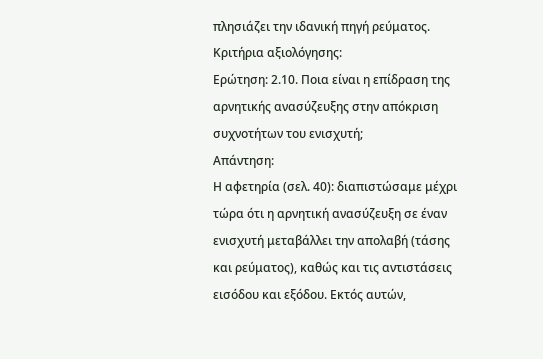πλησιάζει την ιδανική πηγή ρεύματος.
Κριτήρια αξιολόγησης:
Ερώτηση: 2.10. Ποια είναι η επίδραση της αρνητικής ανασύζευξης στην απόκριση συχνοτήτων του ενισχυτή;
Απάντηση:
Η αφετηρία (σελ. 40): διαπιστώσαμε μέχρι τώρα ότι η αρνητική ανασύζευξη σε έναν ενισχυτή μεταβάλλει την απολαβή (τάσης και ρεύματος), καθώς και τις αντιστάσεις εισόδου και εξόδου. Εκτός αυτών,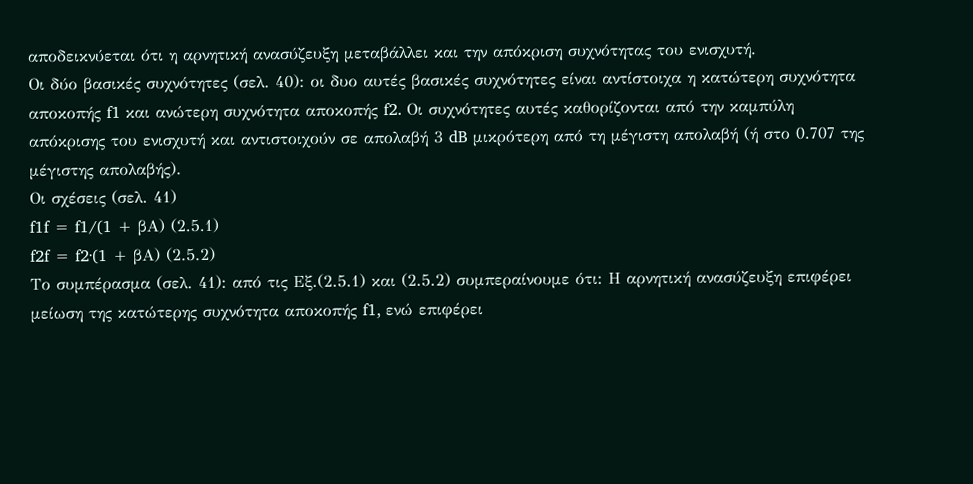αποδεικνύεται ότι η αρνητική ανασύζευξη μεταβάλλει και την απόκριση συχνότητας του ενισχυτή.
Οι δύο βασικές συχνότητες (σελ. 40): οι δυο αυτές βασικές συχνότητες είναι αντίστοιχα η κατώτερη συχνότητα αποκοπής f1 και ανώτερη συχνότητα αποκοπής f2. Οι συχνότητες αυτές καθορίζονται από την καμπύλη απόκρισης του ενισχυτή και αντιστοιχούν σε απολαβή 3 dB μικρότερη από τη μέγιστη απολαβή (ή στο 0.707 της μέγιστης απολαβής).
Οι σχέσεις (σελ. 41)
f1f = f1/(1 + βΑ) (2.5.1)
f2f = f2·(1 + βΑ) (2.5.2)
Το συμπέρασμα (σελ. 41): από τις Εξ.(2.5.1) και (2.5.2) συμπεραίνουμε ότι: Η αρνητική ανασύζευξη επιφέρει μείωση της κατώτερης συχνότητα αποκοπής f1, ενώ επιφέρει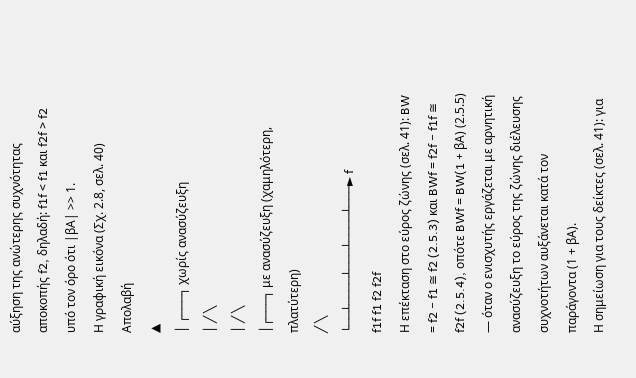αύξηση της ανώτερης συχνότητας αποκοπής f2, δηλαδή: f1f < f1 και f2f > f2 υπό τον όρο ότι |βΑ| >> 1.
Η γραφική εικόνα (Σχ. 2.8, σελ. 40)
Απολαβή
▲
│ ┌───┐ χωρίς ανασύζευξη
│ ╱ ╲
│ ╱ ╲
│┌───┐ με ανασύζευξη (χαμηλότερη, πλατύτερη)
╱ ╲
└──┴────┴───┴────┴───► f
f1f f1 f2 f2f
Η επέκταση στο εύρος ζώνης (σελ. 41): BW = f2 − f1 ≅ f2 (2.5.3) και BWf = f2f − f1f ≅ f2f (2.5.4), οπότε BWf = BW(1 + βΑ) (2.5.5) — όταν ο ενισχυτής εργάζεται με αρνητική ανασύζευξη το εύρος της ζώνης διέλευσης συχνοτήτων αυξάνεται κατά τον παράγοντα (1 + βΑ).
Η σημείωση για τους δείκτες (σελ. 41): για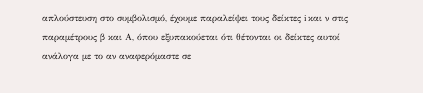απλούστευση στο συμβολισμό, έχουμε παραλείψει τους δείκτες i και ν στις παραμέτρους β και Α, όπου εξυπακούεται ότι θέτονται οι δείκτες αυτοί ανάλογα με το αν αναφερόμαστε σε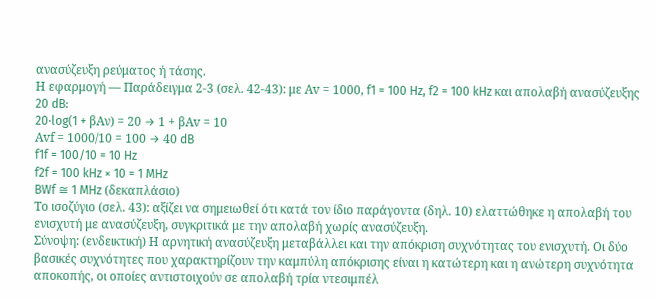ανασύζευξη ρεύματος ή τάσης.
Η εφαρμογή — Παράδειγμα 2-3 (σελ. 42-43): με Αv = 1000, f1 = 100 Hz, f2 = 100 kHz και απολαβή ανασύζευξης 20 dB:
20·log(1 + βΑν) = 20 → 1 + βΑv = 10
Αvf = 1000/10 = 100 → 40 dB
f1f = 100/10 = 10 Hz
f2f = 100 kHz × 10 = 1 MHz
BWf ≅ 1 MHz (δεκαπλάσιο)
Το ισοζύγιο (σελ. 43): αξίζει να σημειωθεί ότι κατά τον ίδιο παράγοντα (δηλ. 10) ελαττώθηκε η απολαβή του ενισχυτή με ανασύζευξη, συγκριτικά με την απολαβή χωρίς ανασύζευξη.
Σύνοψη: (ενδεικτική) Η αρνητική ανασύζευξη μεταβάλλει και την απόκριση συχνότητας του ενισχυτή. Οι δύο βασικές συχνότητες που χαρακτηρίζουν την καμπύλη απόκρισης είναι η κατώτερη και η ανώτερη συχνότητα αποκοπής, οι οποίες αντιστοιχούν σε απολαβή τρία ντεσιμπέλ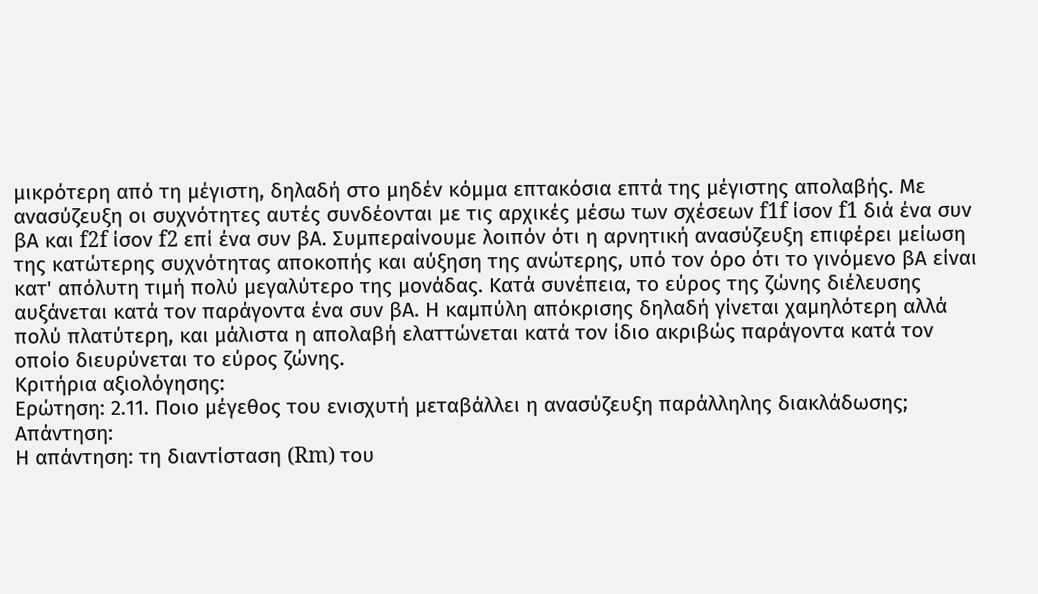μικρότερη από τη μέγιστη, δηλαδή στο μηδέν κόμμα επτακόσια επτά της μέγιστης απολαβής. Με ανασύζευξη οι συχνότητες αυτές συνδέονται με τις αρχικές μέσω των σχέσεων f1f ίσον f1 διά ένα συν βΑ και f2f ίσον f2 επί ένα συν βΑ. Συμπεραίνουμε λοιπόν ότι η αρνητική ανασύζευξη επιφέρει μείωση της κατώτερης συχνότητας αποκοπής και αύξηση της ανώτερης, υπό τον όρο ότι το γινόμενο βΑ είναι κατ' απόλυτη τιμή πολύ μεγαλύτερο της μονάδας. Κατά συνέπεια, το εύρος της ζώνης διέλευσης αυξάνεται κατά τον παράγοντα ένα συν βΑ. Η καμπύλη απόκρισης δηλαδή γίνεται χαμηλότερη αλλά πολύ πλατύτερη, και μάλιστα η απολαβή ελαττώνεται κατά τον ίδιο ακριβώς παράγοντα κατά τον οποίο διευρύνεται το εύρος ζώνης.
Κριτήρια αξιολόγησης:
Ερώτηση: 2.11. Ποιο μέγεθος του ενισχυτή μεταβάλλει η ανασύζευξη παράλληλης διακλάδωσης;
Απάντηση:
Η απάντηση: τη διαντίσταση (Rm) του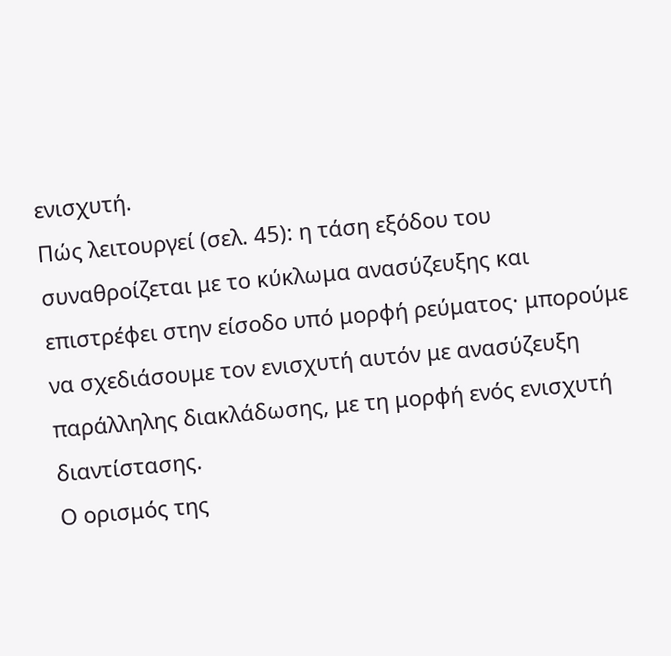ενισχυτή.
Πώς λειτουργεί (σελ. 45): η τάση εξόδου του συναθροίζεται με το κύκλωμα ανασύζευξης και επιστρέφει στην είσοδο υπό μορφή ρεύματος· μπορούμε να σχεδιάσουμε τον ενισχυτή αυτόν με ανασύζευξη παράλληλης διακλάδωσης, με τη μορφή ενός ενισχυτή διαντίστασης.
Ο ορισμός της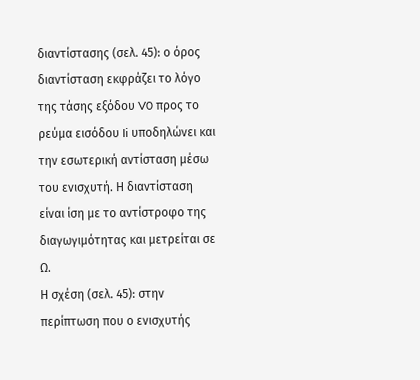διαντίστασης (σελ. 45): ο όρος διαντίσταση εκφράζει το λόγο της τάσης εξόδου V0 προς το ρεύμα εισόδου Ii υποδηλώνει και την εσωτερική αντίσταση μέσω του ενισχυτή. Η διαντίσταση είναι ίση με το αντίστροφο της διαγωγιμότητας και μετρείται σε Ω.
Η σχέση (σελ. 45): στην περίπτωση που ο ενισχυτής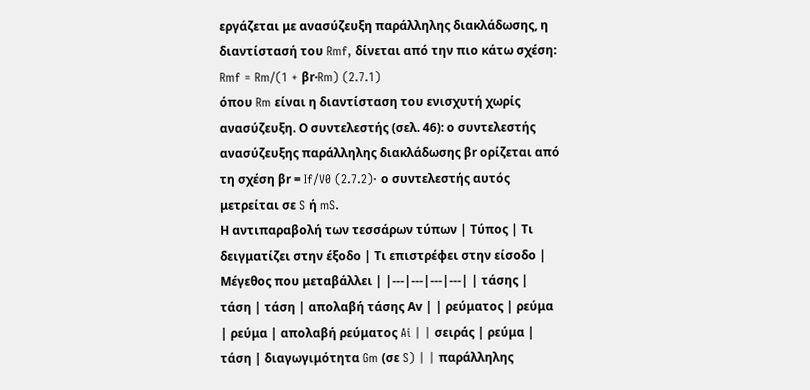εργάζεται με ανασύζευξη παράλληλης διακλάδωσης, η διαντίστασή του Rmf, δίνεται από την πιο κάτω σχέση:
Rmf = Rm/(1 + βr·Rm) (2.7.1)
όπου Rm είναι η διαντίσταση του ενισχυτή χωρίς ανασύζευξη. Ο συντελεστής (σελ. 46): ο συντελεστής ανασύζευξης παράλληλης διακλάδωσης βr ορίζεται από τη σχέση βr = If/V0 (2.7.2)· ο συντελεστής αυτός μετρείται σε S ή mS.
Η αντιπαραβολή των τεσσάρων τύπων | Τύπος | Τι δειγματίζει στην έξοδο | Τι επιστρέφει στην είσοδο | Μέγεθος που μεταβάλλει | |---|---|---|---| | τάσης | τάση | τάση | απολαβή τάσης Αv | | ρεύματος | ρεύμα | ρεύμα | απολαβή ρεύματος Ai | | σειράς | ρεύμα | τάση | διαγωγιμότητα Gm (σε S) | | παράλληλης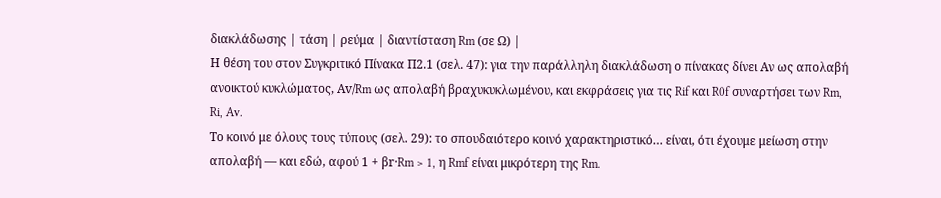διακλάδωσης | τάση | ρεύμα | διαντίσταση Rm (σε Ω) |
Η θέση του στον Συγκριτικό Πίνακα Π2.1 (σελ. 47): για την παράλληλη διακλάδωση ο πίνακας δίνει Αν ως απολαβή ανοικτού κυκλώματος, Αv/Rm ως απολαβή βραχυκυκλωμένου, και εκφράσεις για τις Rif και R0f συναρτήσει των Rm, Ri, Av.
Το κοινό με όλους τους τύπους (σελ. 29): το σπουδαιότερο κοινό χαρακτηριστικό… είναι, ότι έχουμε μείωση στην απολαβή — και εδώ, αφού 1 + βr·Rm > 1, η Rmf είναι μικρότερη της Rm.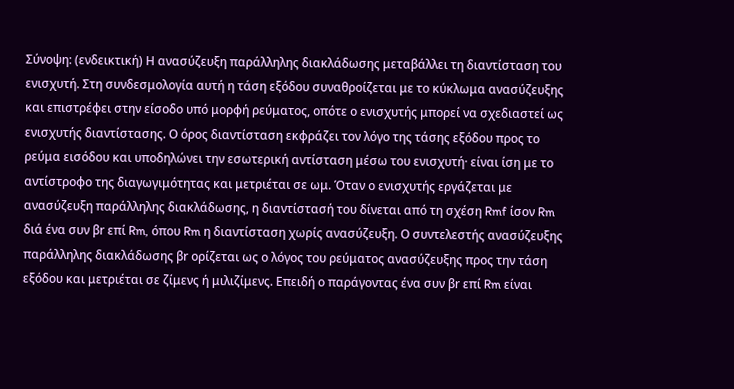Σύνοψη: (ενδεικτική) Η ανασύζευξη παράλληλης διακλάδωσης μεταβάλλει τη διαντίσταση του ενισχυτή. Στη συνδεσμολογία αυτή η τάση εξόδου συναθροίζεται με το κύκλωμα ανασύζευξης και επιστρέφει στην είσοδο υπό μορφή ρεύματος, οπότε ο ενισχυτής μπορεί να σχεδιαστεί ως ενισχυτής διαντίστασης. Ο όρος διαντίσταση εκφράζει τον λόγο της τάσης εξόδου προς το ρεύμα εισόδου και υποδηλώνει την εσωτερική αντίσταση μέσω του ενισχυτή· είναι ίση με το αντίστροφο της διαγωγιμότητας και μετριέται σε ωμ. Όταν ο ενισχυτής εργάζεται με ανασύζευξη παράλληλης διακλάδωσης, η διαντίστασή του δίνεται από τη σχέση Rmf ίσον Rm διά ένα συν βr επί Rm, όπου Rm η διαντίσταση χωρίς ανασύζευξη. Ο συντελεστής ανασύζευξης παράλληλης διακλάδωσης βr ορίζεται ως ο λόγος του ρεύματος ανασύζευξης προς την τάση εξόδου και μετριέται σε ζίμενς ή μιλιζίμενς. Επειδή ο παράγοντας ένα συν βr επί Rm είναι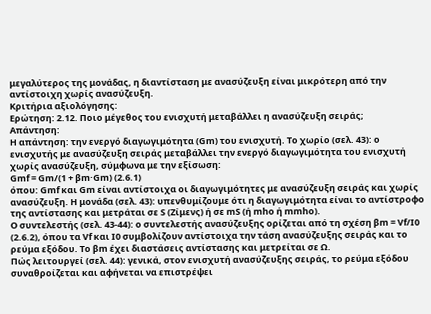μεγαλύτερος της μονάδας, η διαντίσταση με ανασύζευξη είναι μικρότερη από την αντίστοιχη χωρίς ανασύζευξη.
Κριτήρια αξιολόγησης:
Ερώτηση: 2.12. Ποιο μέγεθος του ενισχυτή μεταβάλλει η ανασύζευξη σειράς;
Απάντηση:
Η απάντηση: την ενεργό διαγωγιμότητα (Gm) του ενισχυτή. Το χωρίο (σελ. 43): ο ενισχυτής με ανασύζευξη σειράς μεταβάλλει την ενεργό διαγωγιμότητα του ενισχυτή χωρίς ανασύζευξη, σύμφωνα με την εξίσωση:
Gmf = Gm/(1 + βm·Gm) (2.6.1)
όπου: Gmf και Gm είναι αντίστοιχα οι διαγωγιμότητες με ανασύζευξη σειράς και χωρίς ανασύζευξη. Η μονάδα (σελ. 43): υπενθυμίζουμε ότι η διαγωγιμότητα είναι το αντίστροφο της αντίστασης και μετράται σε S (Ζίμενς) ή σε mS (ή mho ή mmho).
Ο συντελεστής (σελ. 43-44): ο συντελεστής ανασύζευξης ορίζεται από τη σχέση βm = Vf/I0 (2.6.2), όπου τα Vf και Ι0 συμβολίζουν αντίστοιχα την τάση ανασύζευξης σειράς και το ρεύμα εξόδου. Το βm έχει διαστάσεις αντίστασης και μετρείται σε Ω.
Πώς λειτουργεί (σελ. 44): γενικά, στον ενισχυτή ανασύζευξης σειράς, το ρεύμα εξόδου συναθροίζεται και αφήνεται να επιστρέψει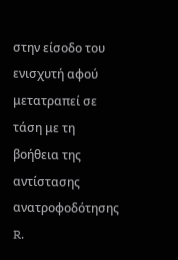στην είσοδο του ενισχυτή αφού μετατραπεί σε τάση με τη βοήθεια της αντίστασης ανατροφοδότησης R.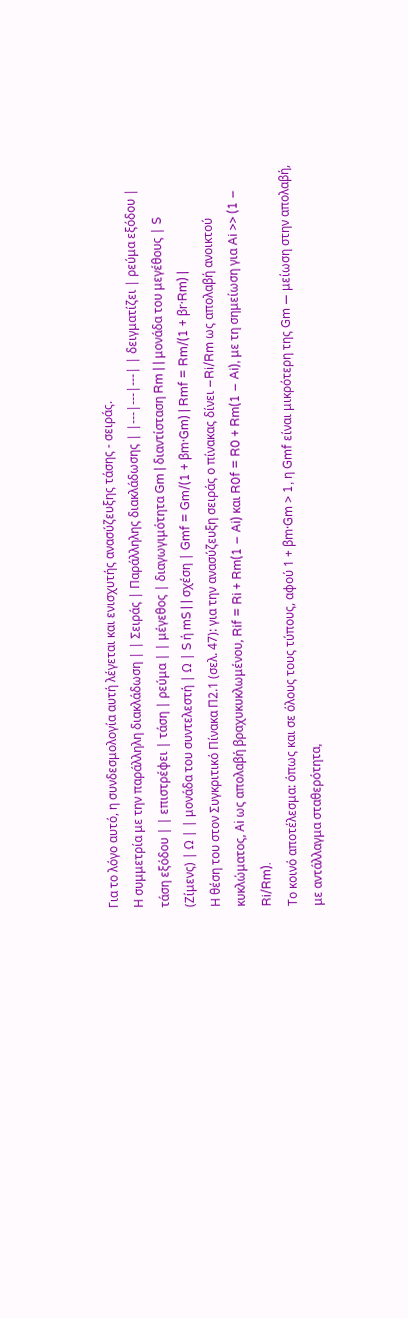Για το λόγο αυτό, η συνδεσμολογία αυτή λέγεται και ενισχυτής ανασύζευξης τάσης - σειράς.
Η συμμετρία με την παράλληλη διακλάδωση | | Σειράς | Παράλληλης διακλάδωσης | |---|---|---| | δειγματίζει | ρεύμα εξόδου | τάση εξόδου | | επιστρέφει | τάση | ρεύμα | | μέγεθος | διαγωγιμότητα Gm | διαντίσταση Rm | | μονάδα του μεγέθους | S (Ζίμενς) | Ω | | μονάδα του συντελεστή | Ω | S ή mS | | σχέση | Gmf = Gm/(1 + βm·Gm) | Rmf = Rm/(1 + βr·Rm) |
Η θέση του στον Συγκριτικό Πίνακα Π2.1 (σελ. 47): για την ανασύζευξη σειράς ο πίνακας δίνει −Ri/Rm ως απολαβή ανοικτού κυκλώματος, Αi ως απολαβή βραχυκυκλωμένου, Rif = Ri + Rm(1 − Ai) και R0f = R0 + Rm(1 − Ai), με τη σημείωση για Ai >> (1 − Ri/Rm).
Το κοινό αποτέλεσμα: όπως και σε όλους τους τύπους, αφού 1 + βm·Gm > 1, η Gmf είναι μικρότερη της Gm — μείωση στην απολαβή, με αντάλλαγμα σταθερότητα,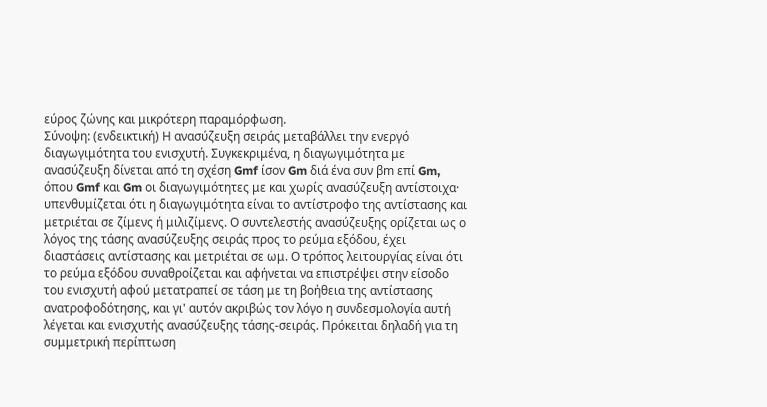εύρος ζώνης και μικρότερη παραμόρφωση.
Σύνοψη: (ενδεικτική) Η ανασύζευξη σειράς μεταβάλλει την ενεργό διαγωγιμότητα του ενισχυτή. Συγκεκριμένα, η διαγωγιμότητα με ανασύζευξη δίνεται από τη σχέση Gmf ίσον Gm διά ένα συν βm επί Gm, όπου Gmf και Gm οι διαγωγιμότητες με και χωρίς ανασύζευξη αντίστοιχα· υπενθυμίζεται ότι η διαγωγιμότητα είναι το αντίστροφο της αντίστασης και μετριέται σε ζίμενς ή μιλιζίμενς. Ο συντελεστής ανασύζευξης ορίζεται ως ο λόγος της τάσης ανασύζευξης σειράς προς το ρεύμα εξόδου, έχει διαστάσεις αντίστασης και μετριέται σε ωμ. Ο τρόπος λειτουργίας είναι ότι το ρεύμα εξόδου συναθροίζεται και αφήνεται να επιστρέψει στην είσοδο του ενισχυτή αφού μετατραπεί σε τάση με τη βοήθεια της αντίστασης ανατροφοδότησης, και γι' αυτόν ακριβώς τον λόγο η συνδεσμολογία αυτή λέγεται και ενισχυτής ανασύζευξης τάσης-σειράς. Πρόκειται δηλαδή για τη συμμετρική περίπτωση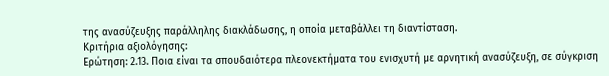της ανασύζευξης παράλληλης διακλάδωσης, η οποία μεταβάλλει τη διαντίσταση.
Κριτήρια αξιολόγησης:
Ερώτηση: 2.13. Ποια είναι τα σπουδαιότερα πλεονεκτήματα του ενισχυτή με αρνητική ανασύζευξη, σε σύγκριση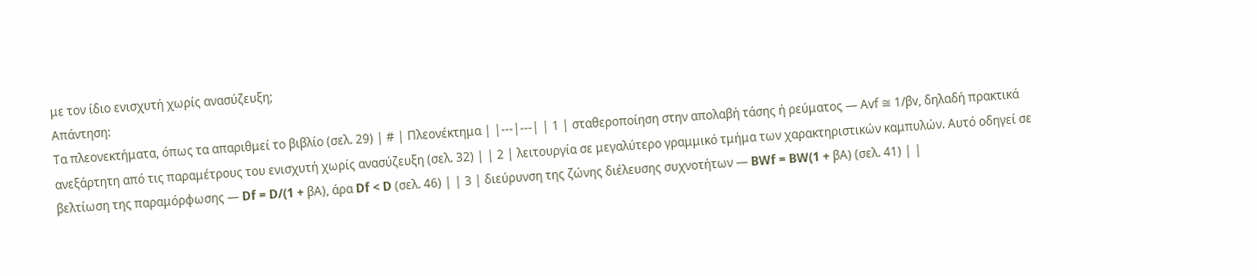με τον ίδιο ενισχυτή χωρίς ανασύζευξη;
Απάντηση:
Τα πλεονεκτήματα, όπως τα απαριθμεί το βιβλίο (σελ. 29) | # | Πλεονέκτημα | |---|---| | 1 | σταθεροποίηση στην απολαβή τάσης ή ρεύματος — Αvf ≅ 1/βv, δηλαδή πρακτικά ανεξάρτητη από τις παραμέτρους του ενισχυτή χωρίς ανασύζευξη (σελ. 32) | | 2 | λειτουργία σε μεγαλύτερο γραμμικό τμήμα των χαρακτηριστικών καμπυλών. Αυτό οδηγεί σε βελτίωση της παραμόρφωσης — Df = D/(1 + βΑ), άρα Df < D (σελ. 46) | | 3 | διεύρυνση της ζώνης διέλευσης συχνοτήτων — BWf = BW(1 + βΑ) (σελ. 41) | |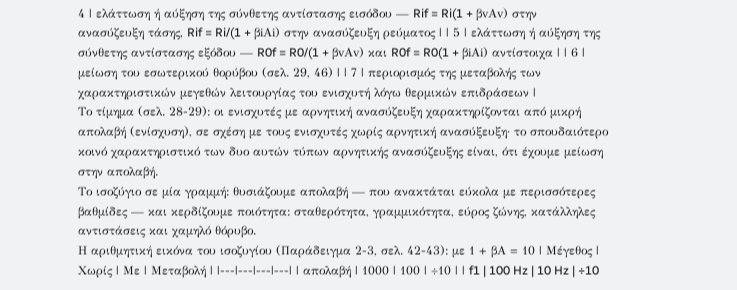4 | ελάττωση ή αύξηση της σύνθετης αντίστασης εισόδου — Rif = Ri(1 + βvΑv) στην ανασύζευξη τάσης, Rif = Ri/(1 + βiΑi) στην ανασύζευξη ρεύματος | | 5 | ελάττωση ή αύξηση της σύνθετης αντίστασης εξόδου — R0f = R0/(1 + βvΑv) και R0f = R0(1 + βiΑi) αντίστοιχα | | 6 | μείωση του εσωτερικού θορύβου (σελ. 29, 46) | | 7 | περιορισμός της μεταβολής των χαρακτηριστικών μεγεθών λειτουργίας του ενισχυτή λόγω θερμικών επιδράσεων |
Το τίμημα (σελ. 28-29): οι ενισχυτές με αρνητική ανασύζευξη χαρακτηρίζονται από μικρή απολαβή (ενίσχυση), σε σχέση με τους ενισχυτές χωρίς αρνητική ανασύξευξη· το σπουδαιότερο κοινό χαρακτηριστικό των δυο αυτών τύπων αρνητικής ανασύζευξης είναι, ότι έχουμε μείωση στην απολαβή.
Το ισοζύγιο σε μία γραμμή: θυσιάζουμε απολαβή — που ανακτάται εύκολα με περισσότερες βαθμίδες — και κερδίζουμε ποιότητα: σταθερότητα, γραμμικότητα, εύρος ζώνης, κατάλληλες αντιστάσεις και χαμηλό θόρυβο.
Η αριθμητική εικόνα του ισοζυγίου (Παράδειγμα 2-3, σελ. 42-43): με 1 + βΑ = 10 | Μέγεθος | Χωρίς | Με | Μεταβολή | |---|---|---|---| | απολαβή | 1000 | 100 | ÷10 | | f1 | 100 Hz | 10 Hz | ÷10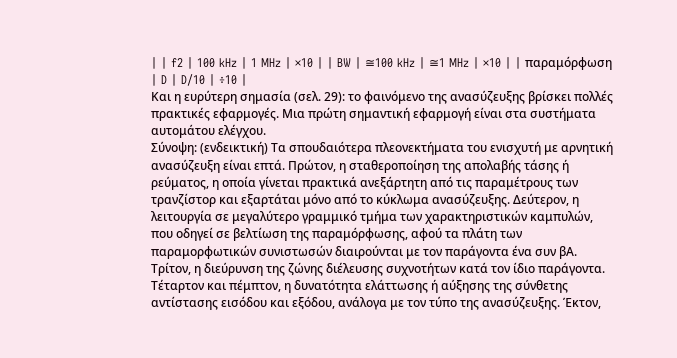| | f2 | 100 kHz | 1 MHz | ×10 | | BW | ≅100 kHz | ≅1 MHz | ×10 | | παραμόρφωση | D | D/10 | ÷10 |
Και η ευρύτερη σημασία (σελ. 29): το φαινόμενο της ανασύζευξης βρίσκει πολλές πρακτικές εφαρμογές. Μια πρώτη σημαντική εφαρμογή είναι στα συστήματα αυτομάτου ελέγχου.
Σύνοψη: (ενδεικτική) Τα σπουδαιότερα πλεονεκτήματα του ενισχυτή με αρνητική ανασύζευξη είναι επτά. Πρώτον, η σταθεροποίηση της απολαβής τάσης ή ρεύματος, η οποία γίνεται πρακτικά ανεξάρτητη από τις παραμέτρους των τρανζίστορ και εξαρτάται μόνο από το κύκλωμα ανασύζευξης. Δεύτερον, η λειτουργία σε μεγαλύτερο γραμμικό τμήμα των χαρακτηριστικών καμπυλών, που οδηγεί σε βελτίωση της παραμόρφωσης, αφού τα πλάτη των παραμορφωτικών συνιστωσών διαιρούνται με τον παράγοντα ένα συν βΑ. Τρίτον, η διεύρυνση της ζώνης διέλευσης συχνοτήτων κατά τον ίδιο παράγοντα. Τέταρτον και πέμπτον, η δυνατότητα ελάττωσης ή αύξησης της σύνθετης αντίστασης εισόδου και εξόδου, ανάλογα με τον τύπο της ανασύζευξης. Έκτον,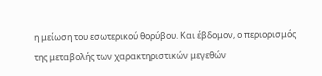η μείωση του εσωτερικού θορύβου. Και έβδομον, ο περιορισμός της μεταβολής των χαρακτηριστικών μεγεθών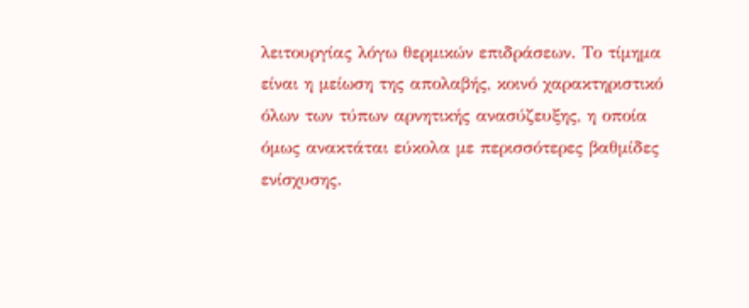λειτουργίας λόγω θερμικών επιδράσεων. Το τίμημα είναι η μείωση της απολαβής, κοινό χαρακτηριστικό όλων των τύπων αρνητικής ανασύζευξης, η οποία όμως ανακτάται εύκολα με περισσότερες βαθμίδες ενίσχυσης.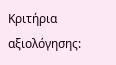Κριτήρια αξιολόγησης: